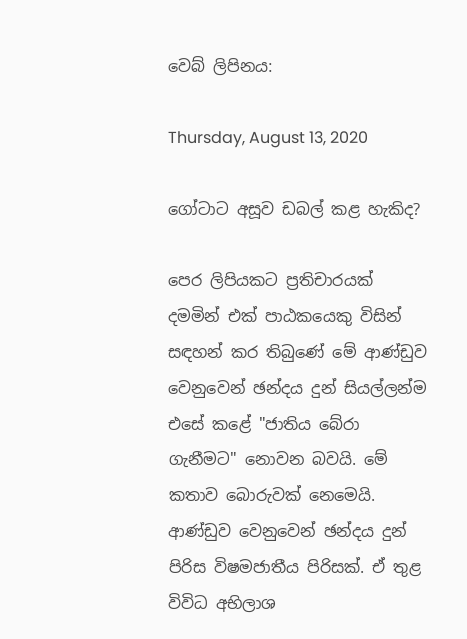වෙබ් ලිපිනය:

Thursday, August 13, 2020

ගෝටාට අසූව ඩබල් කළ හැකිද?

පෙර ලිපියකට ප්‍රතිචාරයක් දමමින් එක් පාඨකයෙකු විසින් සඳහන් කර තිබුණේ මේ ආණ්ඩුව වෙනුවෙන් ඡන්දය දුන් සියල්ලන්ම එසේ කළේ "ජාතිය බේරා ගැනීමට" නොවන බවයි. මේ කතාව බොරුවක් නෙමෙයි. ආණ්ඩුව වෙනුවෙන් ඡන්දය දුන් පිරිස විෂමජාතීය පිරිසක්. ඒ තුළ විවිධ අභිලාශ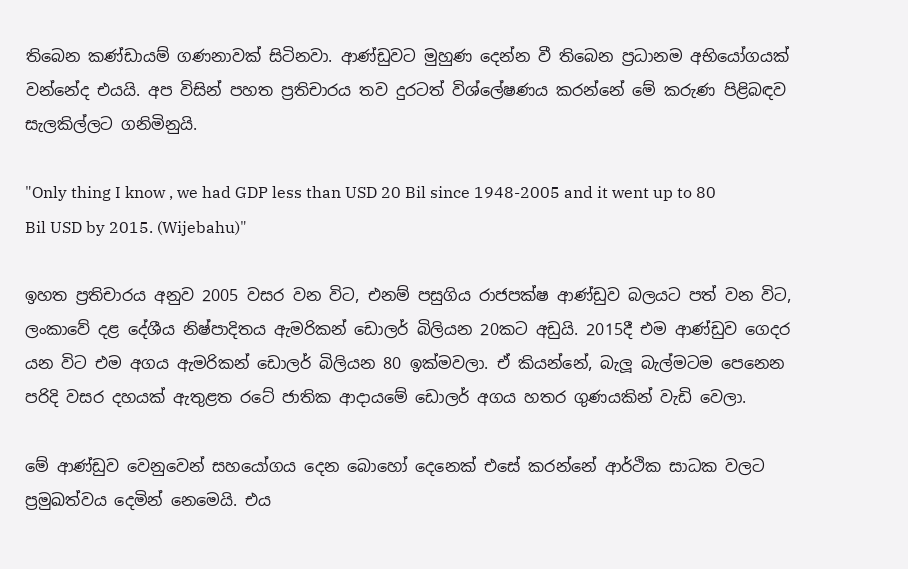තිබෙන කණ්ඩායම් ගණනාවක් සිටිනවා. ආණ්ඩුවට මුහුණ දෙන්න වී තිබෙන ප්‍රධානම අභියෝගයක් වන්නේද එයයි. අප විසින් පහත ප්‍රතිචාරය තව දුරටත් විශ්ලේෂණය කරන්නේ මේ කරුණ පිළිබඳව සැලකිල්ලට ගනිමිනුයි.

"Only thing I know , we had GDP less than USD 20 Bil since 1948-2005 and it went up to 80 Bil USD by 2015. (Wijebahu)"

ඉහත ප්‍රතිචාරය අනුව 2005 වසර වන විට, එනම් පසුගිය රාජපක්ෂ ආණ්ඩුව බලයට පත් වන විට, ලංකාවේ දළ දේශීය නිෂ්පාදිතය ඇමරිකන් ඩොලර් බිලියන 20කට අඩුයි. 2015දී එම ආණ්ඩුව ගෙදර යන විට එම අගය ඇමරිකන් ඩොලර් බිලියන 80 ඉක්මවලා. ඒ කියන්නේ, බැලූ බැල්මටම පෙනෙන පරිදි වසර දහයක් ඇතුළත රටේ ජාතික ආදායමේ ඩොලර් අගය හතර ගුණයකින් වැඩි වෙලා.

මේ ආණ්ඩුව වෙනුවෙන් සහයෝගය දෙන බොහෝ දෙනෙක් එසේ කරන්නේ ආර්ථික සාධක වලට ප්‍රමුඛත්වය දෙමින් නෙමෙයි. එය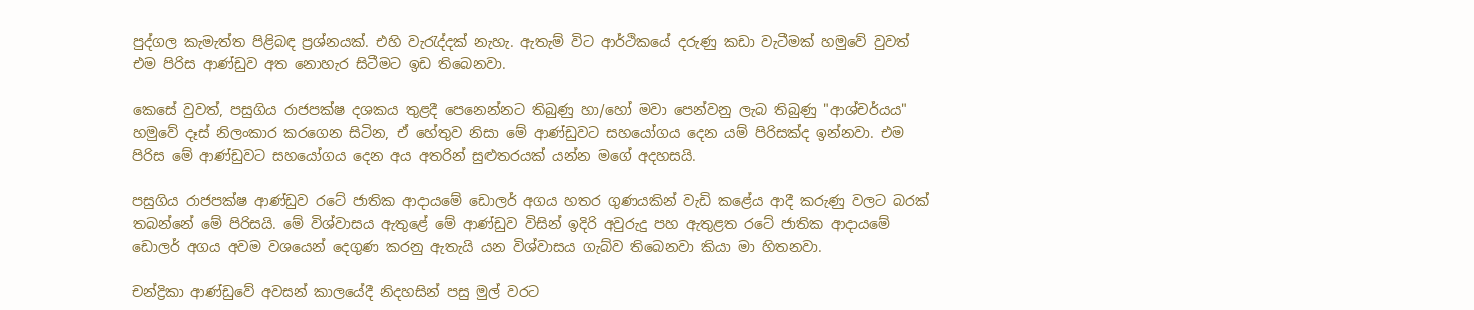පුද්ගල කැමැත්ත පිළිබඳ ප්‍රශ්නයක්. එහි වැරැද්දක් නැහැ. ඇතැම් විට ආර්ථිකයේ දරුණු කඩා වැටීමක් හමුවේ වුවත් එම පිරිස ආණ්ඩුව අත නොහැර සිටීමට ඉඩ තිබෙනවා.

කෙසේ වුවත්, පසුගිය රාජපක්ෂ දශකය තුළදී පෙනෙන්නට තිබුණු හා/හෝ මවා පෙන්වනු ලැබ තිබුණු "ආශ්චර්යය" හමුවේ දෑස් නිලංකාර කරගෙන සිටින, ඒ හේතුව නිසා මේ ආණ්ඩුවට සහයෝගය දෙන යම් පිරිසක්ද ඉන්නවා. එම පිරිස මේ ආණ්ඩුවට සහයෝගය දෙන අය අතරින් සුළුතරයක් යන්න මගේ අදහසයි.

පසුගිය රාජපක්ෂ ආණ්ඩුව රටේ ජාතික ආදායමේ ඩොලර් අගය හතර ගුණයකින් වැඩි කළේය ආදී කරුණු වලට බරක් තබන්නේ මේ පිරිසයි. මේ විශ්වාසය ඇතුළේ මේ ආණ්ඩුව විසින් ඉදිරි අවුරුදු පහ ඇතුළත රටේ ජාතික ආදායමේ ඩොලර් අගය අවම වශයෙන් දෙගුණ කරනු ඇතැයි යන විශ්වාසය ගැබ්ව තිබෙනවා කියා මා හිතනවා.

චන්ද්‍රිකා ආණ්ඩුවේ අවසන් කාලයේදී නිදහසින් පසු මුල් වරට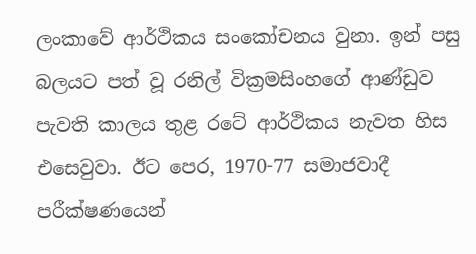ලංකාවේ ආර්ථිකය සංකෝචනය වුනා. ඉන් පසු බලයට පත් වූ රනිල් වික්‍රමසිංහගේ ආණ්ඩුව පැවති කාලය තුළ රටේ ආර්ථිකය නැවත හිස එසෙවුවා. ඊට පෙර, 1970-77 සමාජවාදී පරීක්ෂණයෙන්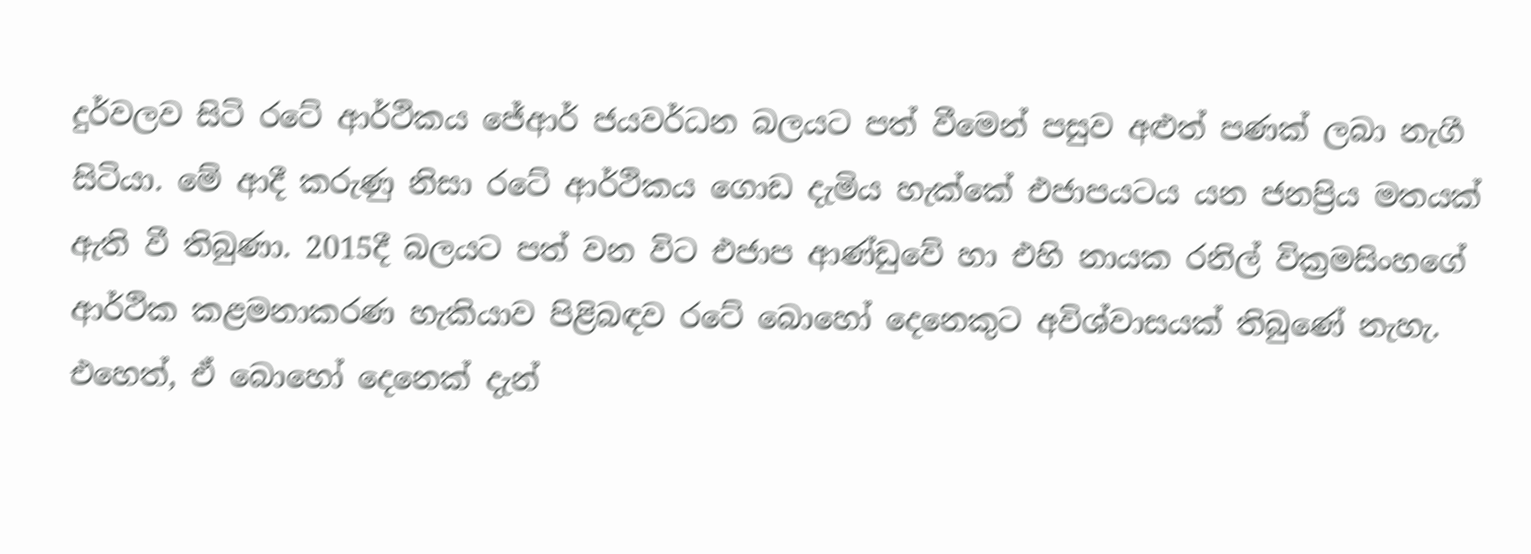දුර්වලව සිටි රටේ ආර්ථිකය ජේආර් ජයවර්ධන බලයට පත් වීමෙන් පසුව අළුත් පණක් ලබා නැගී සිටියා. මේ ආදී කරුණු නිසා රටේ ආර්ථිකය ගොඩ දැමිය හැක්කේ එජාපයටය යන ජනප්‍රිය මතයක් ඇති වී තිබුණා. 2015දී බලයට පත් වන විට එජාප ආණ්ඩුවේ හා එහි නායක රනිල් වික්‍රමසිංහගේ ආර්ථික කළමනාකරණ හැකියාව පිළිබඳව රටේ බොහෝ දෙනෙකුට අවිශ්වාසයක් තිබුණේ නැහැ. එහෙත්, ඒ බොහෝ දෙනෙක් දැන්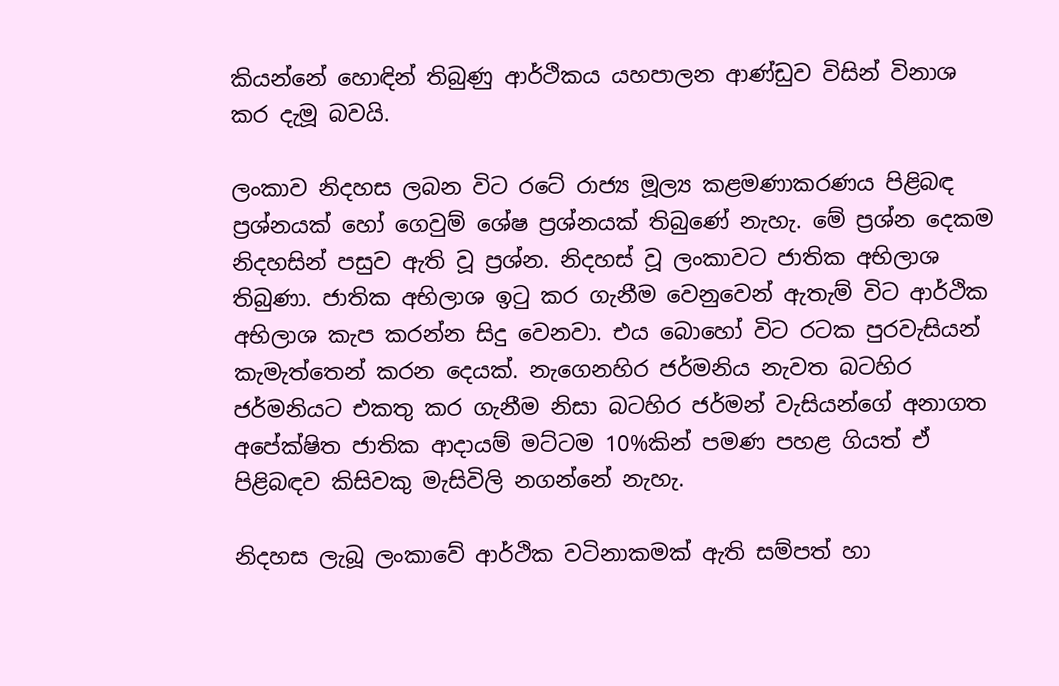කියන්නේ හොඳින් තිබුණු ආර්ථිකය යහපාලන ආණ්ඩුව විසින් විනාශ කර දැමූ බවයි.

ලංකාව නිදහස ලබන විට රටේ රාජ්‍ය මූල්‍ය කළමණාකරණය පිළිබඳ ප්‍රශ්නයක් හෝ ගෙවුම් ශේෂ ප්‍රශ්නයක් තිබුණේ නැහැ. මේ ප්‍රශ්න දෙකම නිදහසින් පසුව ඇති වූ ප්‍රශ්න. නිදහස් වූ ලංකාවට ජාතික අභිලාශ තිබුණා. ජාතික අභිලාශ ඉටු කර ගැනීම වෙනුවෙන් ඇතැම් විට ආර්ථික අභිලාශ කැප කරන්න සිදු වෙනවා. එය බොහෝ විට රටක පුරවැසියන් කැමැත්තෙන් කරන දෙයක්. නැගෙනහිර ජර්මනිය නැවත බටහිර ජර්මනියට එකතු කර ගැනීම නිසා බටහිර ජර්මන් වැසියන්ගේ අනාගත අපේක්ෂිත ජාතික ආදායම් මට්ටම 10%කින් පමණ පහළ ගියත් ඒ පිළිබඳව කිසිවකු මැසිවිලි නගන්නේ නැහැ.

නිදහස ලැබූ ලංකාවේ ආර්ථික වටිනාකමක් ඇති සම්පත් හා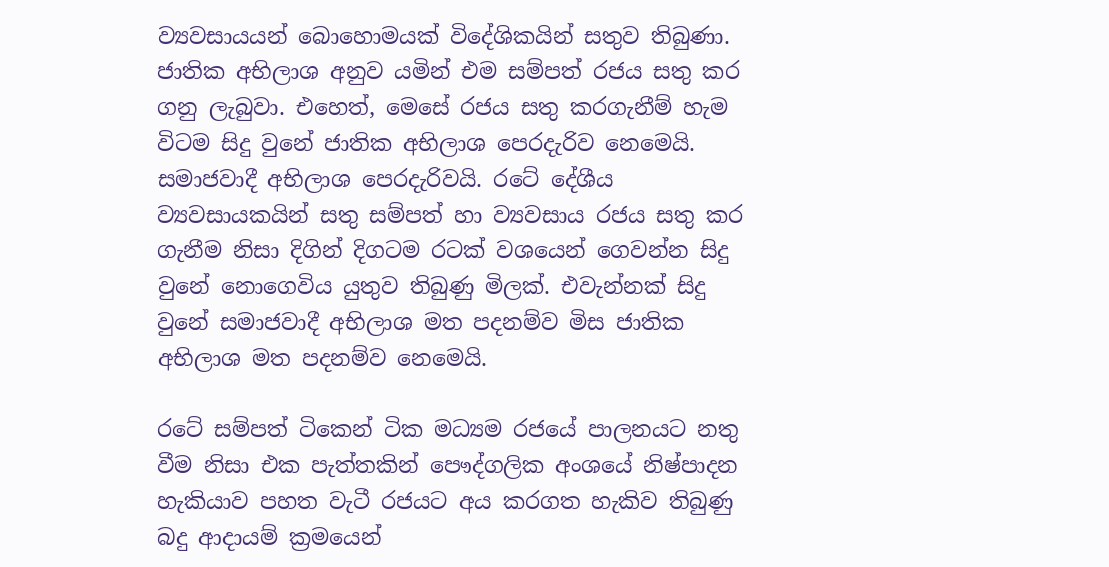ව්‍යවසායයන් බොහොමයක් විදේශිකයින් සතුව තිබුණා. ජාතික අභිලාශ අනුව යමින් එම සම්පත් රජය සතු කර ගනු ලැබුවා. එහෙත්, මෙසේ රජය සතු කරගැනීම් හැම විටම සිදු වුනේ ජාතික අභිලාශ පෙරදැරිව නෙමෙයි. සමාජවාදී අභිලාශ පෙරදැරිවයි. රටේ දේශීය ව්‍යවසායකයින් සතු සම්පත් හා ව්‍යවසාය රජය සතු කර ගැනීම නිසා දිගින් දිගටම රටක් වශයෙන් ගෙවන්න සිදු වුනේ නොගෙවිය යුතුව තිබුණු මිලක්. එවැන්නක් සිදු වුනේ සමාජවාදී අභිලාශ මත පදනම්ව මිස ජාතික අභිලාශ මත පදනම්ව නෙමෙයි.

රටේ සම්පත් ටිකෙන් ටික මධ්‍යම රජයේ පාලනයට නතු වීම නිසා එක පැත්තකින් පෞද්ගලික අංශයේ නිෂ්පාදන හැකියාව පහත වැටී රජයට අය කරගත හැකිව තිබුණු බදු ආදායම් ක්‍රමයෙන්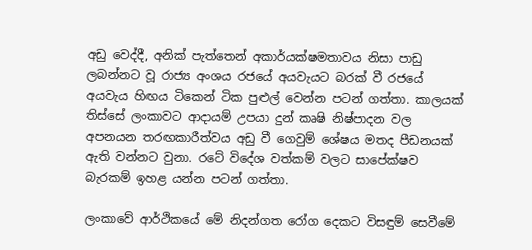අඩු වෙද්දී, අනික් පැත්තෙන් අකාර්යක්ෂමතාවය නිසා පාඩු ලබන්නට වූ රාජ්‍ය අංශය රජයේ අයවැයට බරක් වී රජයේ අයවැය හිඟය ටිකෙන් ටික පුළුල් වෙන්න පටන් ගත්තා. කාලයක් තිස්සේ ලංකාවට ආදායම් උපයා දුන් කෘෂි නිෂ්පාදන වල අපනයන තරඟකාරීත්වය අඩු වී ගෙවුම් ශේෂය මතද පීඩනයක් ඇති වන්නට වුනා. රටේ විදේශ වත්කම් වලට සාපේක්ෂව බැරකම් ඉහළ යන්න පටන් ගත්තා.

ලංකාවේ ආර්ථිකයේ මේ නිදන්ගත රෝග දෙකට විසඳුම් සෙවීමේ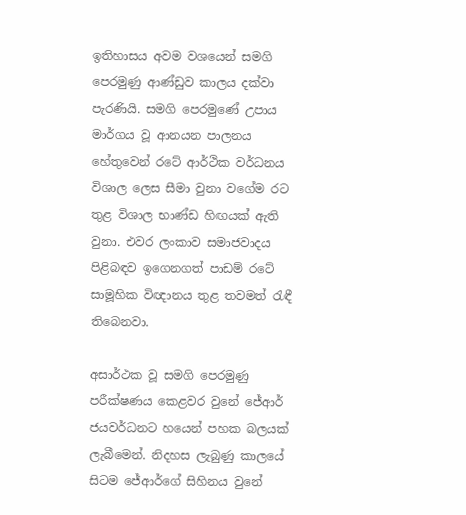ඉතිහාසය අවම වශයෙන් සමගි පෙරමුණු ආණ්ඩුව කාලය දක්වා පැරණියි. සමගි පෙරමුණේ උපාය මාර්ගය වූ ආනයන පාලනය හේතුවෙන් රටේ ආර්ථික වර්ධනය විශාල ලෙස සීමා වුනා වගේම රට තුළ විශාල භාණ්ඩ හිඟයක් ඇති වුනා. එවර ලංකාව සමාජවාදය පිළිබඳව ඉගෙනගත් පාඩම් රටේ සාමූහික විඥානය තුළ තවමත් රැඳී තිබෙනවා.

අසාර්ථක වූ සමගි පෙරමුණු පරීක්ෂණය කෙළවර වුනේ ජේආර් ජයවර්ධනට හයෙන් පහක බලයක් ලැබීමෙන්. නිදහස ලැබුණු කාලයේ සිටම ජේආර්ගේ සිහිනය වුනේ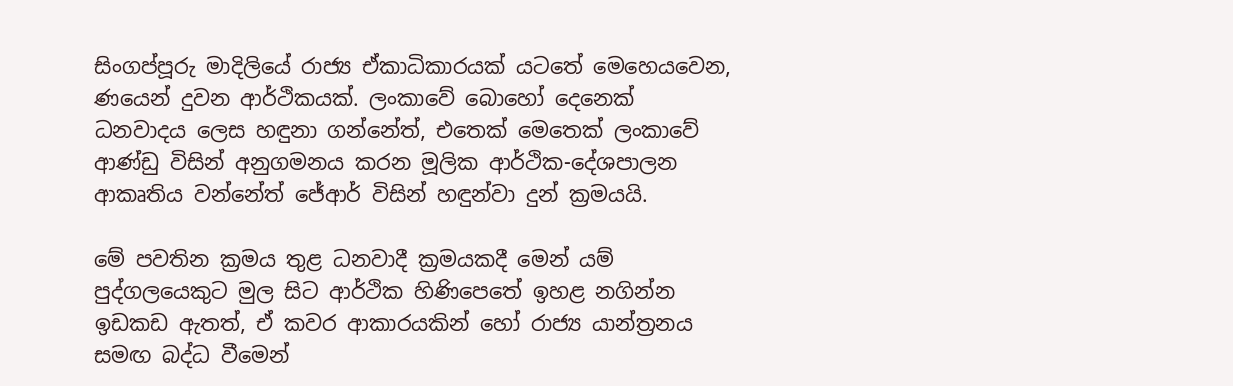සිංගප්පූරු මාදිලියේ රාජ්‍ය ඒකාධිකාරයක් යටතේ මෙහෙයවෙන, ණයෙන් දුවන ආර්ථිකයක්. ලංකාවේ බොහෝ දෙනෙක් ධනවාදය ලෙස හඳුනා ගන්නේත්, එතෙක් මෙතෙක් ලංකාවේ ආණ්ඩු විසින් අනුගමනය කරන මූලික ආර්ථික-දේශපාලන ආකෘතිය වන්නේත් ජේආර් විසින් හඳුන්වා දුන් ක්‍රමයයි.

මේ පවතින ක්‍රමය තුළ ධනවාදී ක්‍රමයකදී මෙන් යම් පුද්ගලයෙකුට මුල සිට ආර්ථික හිණිපෙතේ ඉහළ නගින්න ඉඩකඩ ඇතත්, ඒ කවර ආකාරයකින් හෝ රාජ්‍ය යාන්ත්‍රනය සමඟ බද්ධ වීමෙන්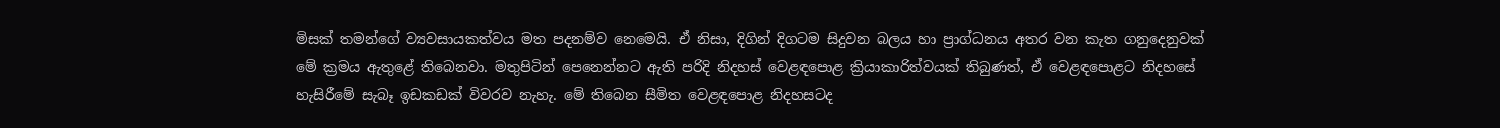මිසක් තමන්ගේ ව්‍යවසායකත්වය මත පදනම්ව නෙමෙයි. ඒ නිසා, දිගින් දිගටම සිදුවන බලය හා ප්‍රාග්ධනය අතර වන කැත ගනුදෙනුවක් මේ ක්‍රමය ඇතුළේ තිබෙනවා. මතුපිටින් පෙනෙන්නට ඇති පරිදි නිදහස් වෙළඳපොළ ක්‍රියාකාරිත්වයක් තිබුණත්, ඒ වෙළඳපොළට නිදහසේ හැසිරීමේ සැබෑ ඉඩකඩක් විවරව නැහැ. මේ තිබෙන සීමිත වෙළඳපොළ නිදහසටද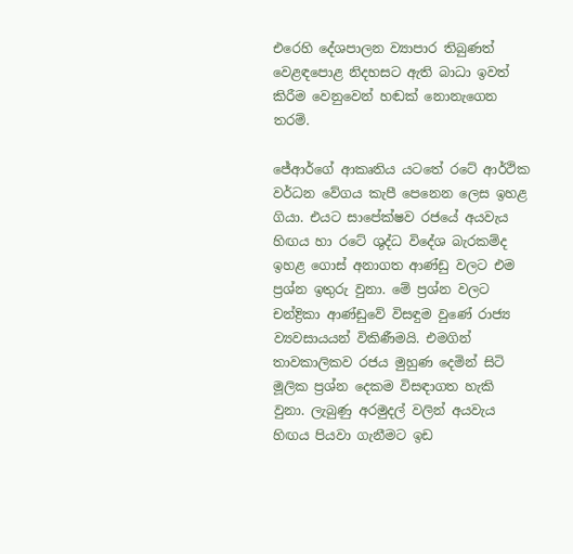එරෙහි දේශපාලන ව්‍යාපාර තිබුණත් වෙළඳපොළ නිදහසට ඇති බාධා ඉවත් කිරීම වෙනුවෙන් හඬක් නොනැගෙන තරම්.

ජේආර්ගේ ආකෘතිය යටතේ රටේ ආර්ථික වර්ධන වේගය කැපී පෙනෙන ලෙස ඉහළ ගියා. එයට සාපේක්ෂව රජයේ අයවැය හිඟය හා රටේ ශුද්ධ විදේශ බැරකම්ද ඉහළ ගොස් අනාගත ආණ්ඩු වලට එම ප්‍රශ්න ඉතුරු වුනා. මේ ප්‍රශ්න වලට චන්ද්‍රිකා ආණ්ඩුවේ විසඳුම වුණේ රාජ්‍ය ව්‍යවසායයන් විකිණීමයි. එමගින් තාවකාලිකව රජය මුහුණ දෙමින් සිටි මූලික ප්‍රශ්න දෙකම විසඳාගත හැකි වුනා. ලැබුණු අරමුදල් වලින් අයවැය හිඟය පියවා ගැනීමට ඉඩ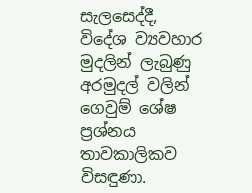සැලසෙද්දී, විදේශ ව්‍යවහාර මුදලින් ලැබුණු අරමුදල් වලින් ගෙවුම් ශේෂ ප්‍රශ්නය තාවකාලිකව විසඳුණා.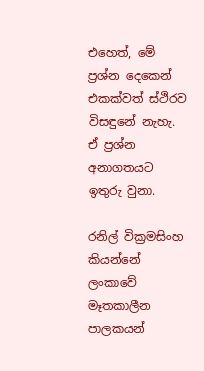එහෙත්, මේ ප්‍රශ්න දෙකෙන් එකක්වත් ස්ථිරව විසඳුනේ නැහැ. ඒ ප්‍රශ්න අනාගතයට ඉතුරු වුනා.

රනිල් වික්‍රමසිංහ කියන්නේ ලංකාවේ මෑතකාලීන පාලකයන්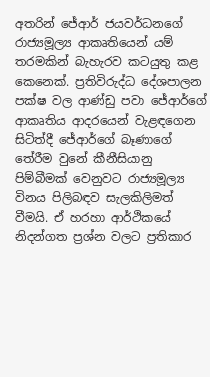අතරින් ජේආර් ජයවර්ධනගේ රාජ්‍යමූල්‍ය ආකෘතියෙන් යම් තරමකින් බැහැරව කටයුතු කළ කෙනෙක්. ප්‍රතිවිරුද්ධ දේශපාලන පක්ෂ වල ආණ්ඩු පවා ජේආර්ගේ ආකෘතිය ආදරයෙන් වැළඳගෙන සිටිත්දී ජේආර්ගේ බෑණාගේ තේරීම වුනේ කීනීසියානු පිම්බීමක් වෙනුවට රාජ්‍යමූල්‍ය විනය පිලිබඳව සැලකිලිමත් වීමයි. ඒ හරහා ආර්ථිකයේ නිදන්ගත ප්‍රශ්න වලට ප්‍රතිකාර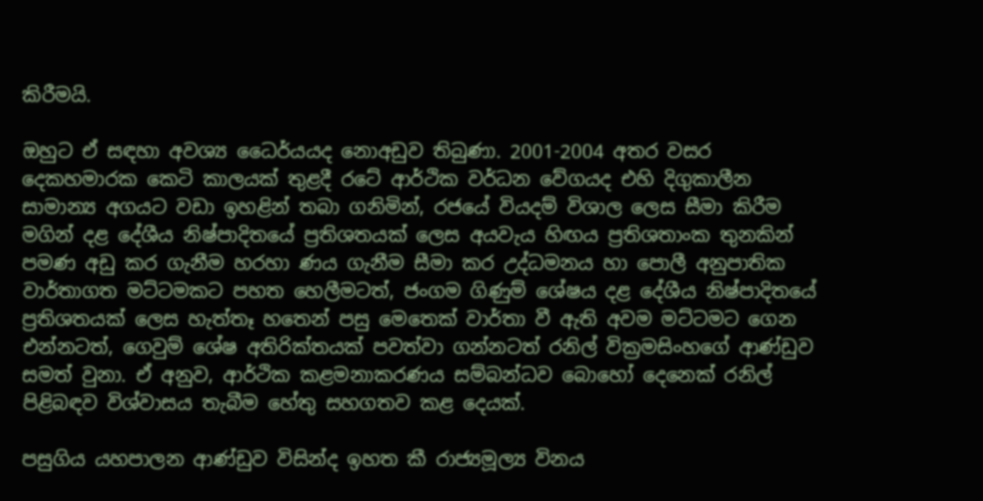කිරීමයි.

ඔහුට ඒ සඳහා අවශ්‍ය ධෛර්යයද නොඅඩුව තිබුණා. 2001-2004 අතර වසර දෙකහමාරක කෙටි කාලයක් තුළදී රටේ ආර්ථික වර්ධන වේගයද එහි දිගුකාලීන සාමාන්‍ය අගයට වඩා ඉහළින් තබා ගනිමින්, රජයේ වියදම් විශාල ලෙස සීමා කිරීම මගින් දළ දේශීය නිෂ්පාදිතයේ ප්‍රතිශතයක් ලෙස අයවැය හිඟය ප්‍රතිශතාංක තුනකින් පමණ අඩු කර ගැනීම හරහා ණය ගැනීම සීමා කර උද්ධමනය හා පොලී අනුපාතික වාර්තාගත මට්ටමකට පහත හෙලීමටත්, ජංගම ගිණුම් ශේෂය දළ දේශීය නිෂ්පාදිතයේ ප්‍රතිශතයක් ලෙස හැත්තෑ හතෙන් පසු මෙතෙක් වාර්තා වී ඇති අවම මට්ටමට ගෙන එන්නටත්, ගෙවුම් ශේෂ අතිරික්තයක් පවත්වා ගන්නටත් රනිල් වික්‍රමසිංහගේ ආණ්ඩුව සමත් වුනා. ඒ අනුව, ආර්ථික කළමනාකරණය සම්බන්ධව බොහෝ දෙනෙක් රනිල් පිළිබඳව විශ්වාසය තැබීම හේතු සහගතව කළ දෙයක්.

පසුගිය යහපාලන ආණ්ඩුව විසින්ද ඉහත කී රාජ්‍යමූල්‍ය විනය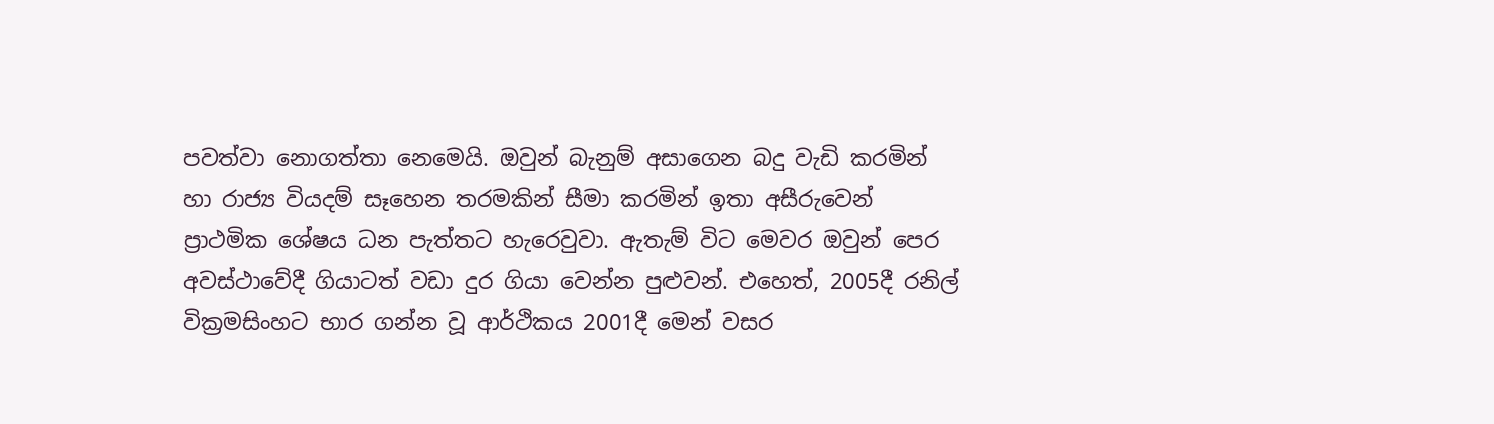පවත්වා නොගත්තා නෙමෙයි. ඔවුන් බැනුම් අසාගෙන බදු වැඩි කරමින් හා රාජ්‍ය වියදම් සෑහෙන තරමකින් සීමා කරමින් ඉතා අසීරුවෙන් ප්‍රාථමික ශේෂය ධන පැත්තට හැරෙවුවා. ඇතැම් විට මෙවර ඔවුන් පෙර අවස්ථාවේදී ගියාටත් වඩා දුර ගියා වෙන්න පුළුවන්. එහෙත්, 2005දී රනිල් වික්‍රමසිංහට භාර ගන්න වූ ආර්ථිකය 2001දී මෙන් වසර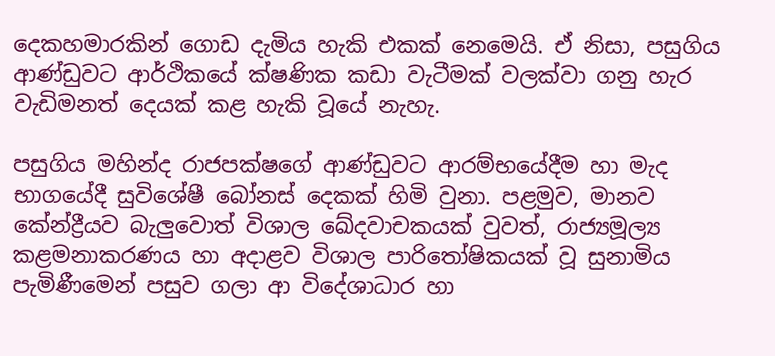දෙකහමාරකින් ගොඩ දැමිය හැකි එකක් නෙමෙයි. ඒ නිසා, පසුගිය ආණ්ඩුවට ආර්ථිකයේ ක්ෂණික කඩා වැටීමක් වලක්වා ගනු හැර වැඩිමනත් දෙයක් කළ හැකි වූයේ නැහැ.

පසුගිය මහින්ද රාජපක්ෂගේ ආණ්ඩුවට ආරම්භයේදීම හා මැද භාගයේදී සුවිශේෂී බෝනස් දෙකක් හිමි වුනා. පළමුව, මානව කේන්ද්‍රීයව බැලුවොත් විශාල ඛේදවාචකයක් වුවත්, රාජ්‍යමූල්‍ය කළමනාකරණය හා අදාළව විශාල පාරිතෝෂිකයක් වූ සුනාමිය පැමිණීමෙන් පසුව ගලා ආ විදේශාධාර හා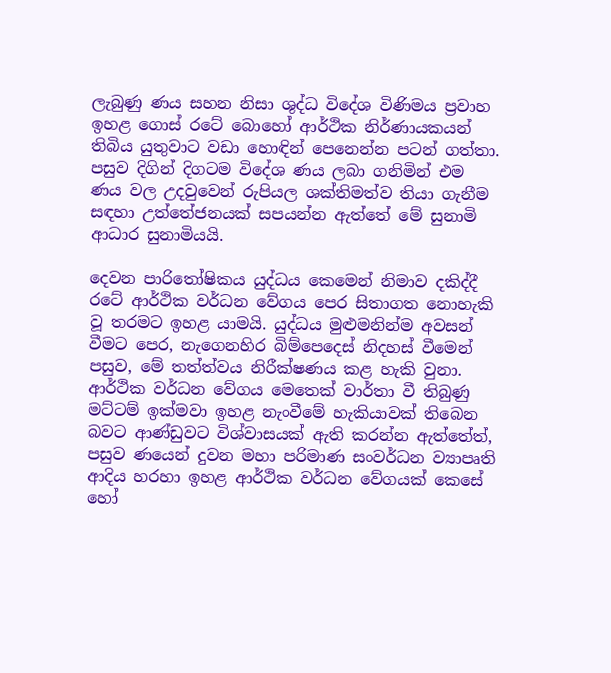ලැබුණු ණය සහන නිසා ශුද්ධ විදේශ විණිමය ප්‍රවාහ ඉහළ ගොස් රටේ බොහෝ ආර්ථික නිර්ණායකයන් තිබිය යුතුවාට වඩා හොඳින් පෙනෙන්න පටන් ගත්තා. පසුව දිගින් දිගටම විදේශ ණය ලබා ගනිමින් එම ණය වල උදවුවෙන් රුපියල ශක්තිමත්ව තියා ගැනීම සඳහා උත්තේජනයක් සපයන්න ඇත්තේ මේ සුනාමි ආධාර සුනාමියයි.

දෙවන පාරිතෝෂිකය යුද්ධය කෙමෙන් නිමාව දකිද්දී රටේ ආර්ථික වර්ධන වේගය පෙර සිතාගත නොහැකි වූ තරමට ඉහළ යාමයි. යුද්ධය මුළුමනින්ම අවසන් වීමට පෙර, නැගෙනහිර බිම්පෙදෙස් නිදහස් වීමෙන් පසුව, මේ තත්ත්වය නිරීක්ෂණය කළ හැකි වුනා. ආර්ථික වර්ධන වේගය මෙතෙක් වාර්තා වී තිබුණු මට්ටම් ඉක්මවා ඉහළ නැංවීමේ හැකියාවක් තිබෙන බවට ආණ්ඩුවට විශ්වාසයක් ඇති කරන්න ඇත්තේත්, පසුව ණයෙන් දුවන මහා පරිමාණ සංවර්ධන ව්‍යාපෘති ආදිය හරහා ඉහළ ආර්ථික වර්ධන වේගයක් කෙසේ හෝ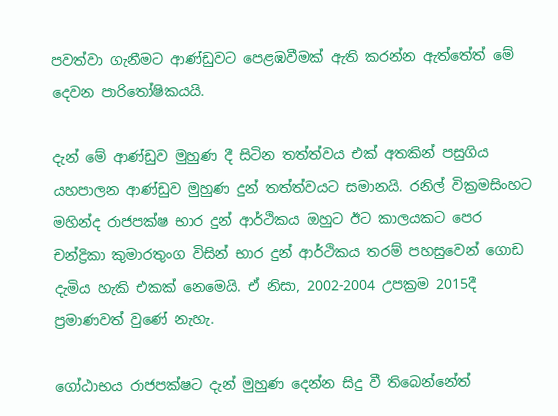පවත්වා ගැනීමට ආණ්ඩුවට පෙළඹවීමක් ඇති කරන්න ඇත්තේත් මේ දෙවන පාරිතෝෂිකයයි.

දැන් මේ ආණ්ඩුව මුහුණ දී සිටින තත්ත්වය එක් අතකින් පසුගිය යහපාලන ආණ්ඩුව මුහුණ දුන් තත්ත්වයට සමානයි. රනිල් වික්‍රමසිංහට මහින්ද රාජපක්ෂ භාර දුන් ආර්ථිකය ඔහුට ඊට කාලයකට පෙර චන්ද්‍රිකා කුමාරතුංග විසින් භාර දුන් ආර්ථිකය තරම් පහසුවෙන් ගොඩ දැමිය හැකි එකක් නෙමෙයි. ඒ නිසා, 2002-2004 උපක්‍රම 2015දී ප්‍රමාණවත් වුණේ නැහැ.

ගෝඨාභය රාජපක්ෂට දැන් මුහුණ දෙන්න සිදු වී තිබෙන්නේත්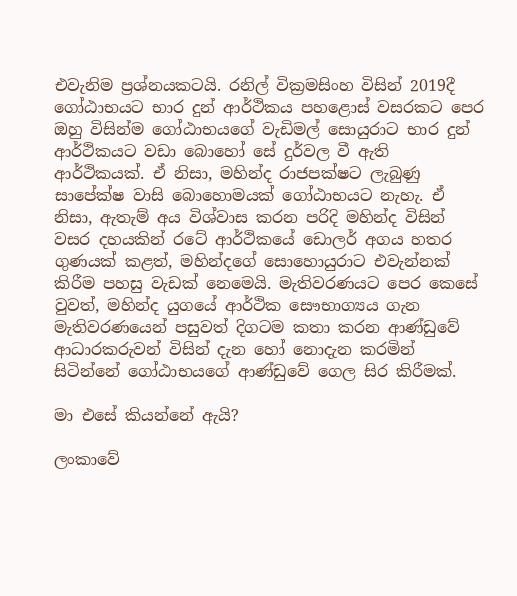එවැනිම ප්‍රශ්නයකටයි. රනිල් වික්‍රමසිංහ විසින් 2019දී ගෝඨාභයට භාර දුන් ආර්ථිකය පහළොස් වසරකට පෙර ඔහු විසින්ම ගෝඨාභයගේ වැඩිමල් සොයුරාට භාර දුන් ආර්ථිකයට වඩා බොහෝ සේ දුර්වල වී ඇති ආර්ථිකයක්. ඒ නිසා, මහින්ද රාජපක්ෂට ලැබුණු සාපේක්ෂ වාසි බොහොමයක් ගෝඨාභයට නැහැ. ඒ නිසා, ඇතැම් අය විශ්වාස කරන පරිදි මහින්ද විසින් වසර දහයකින් රටේ ආර්ථිකයේ ඩොලර් අගය හතර ගුණයක් කළත්, මහින්දගේ සොහොයුරාට එවැන්නක් කිරීම පහසු වැඩක් නෙමෙයි. මැතිවරණයට පෙර කෙසේ වුවත්, මහින්ද යුගයේ ආර්ථික සෞභාග්‍යය ගැන මැතිවරණයෙන් පසුවත් දිගටම කතා කරන ආණ්ඩුවේ ආධාරකරුවන් විසින් දැන හෝ නොදැන කරමින් සිටින්නේ ගෝඨාභයගේ ආණ්ඩුවේ ගෙල සිර කිරීමක්.

මා එසේ කියන්නේ ඇයි?

ලංකාවේ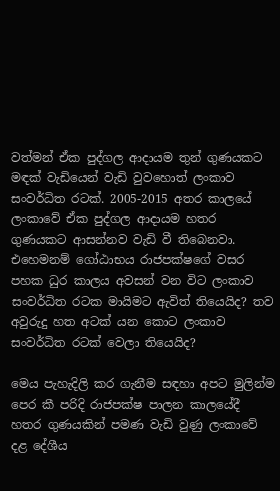වත්මන් ඒක පුද්ගල ආදායම තුන් ගුණයකට මඳක් වැඩියෙන් වැඩි වුවහොත් ලංකාව සංවර්ධිත රටක්. 2005-2015 අතර කාලයේ ලංකාවේ ඒක පුද්ගල ආදායම හතර ගුණයකට ආසන්නව වැඩි වී තිබෙනවා. එහෙමනම් ගෝඨාභය රාජපක්ෂගේ වසර පහක ධුර කාලය අවසන් වන විට ලංකාව සංවර්ධිත රටක මායිමට ඇවිත් තියෙයිද? තව අවුරුදු හත අටක් යන කොට ලංකාව සංවර්ධිත රටක් වෙලා තියෙයිද?

මෙය පැහැදිලි කර ගැනීම සඳහා අපට මුලින්ම පෙර කී පරිදි රාජපක්ෂ පාලන කාලයේදී හතර ගුණයකින් පමණ වැඩි වුණු ලංකාවේ දළ දේශීය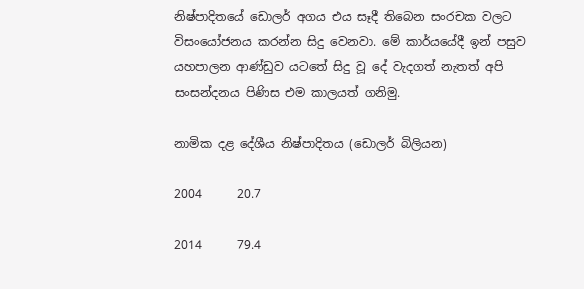නිෂ්පාදිතයේ ඩොලර් අගය එය සෑදී තිබෙන සංරචක වලට විසංයෝජනය කරන්න සිදු වෙනවා. මේ කාර්යයේදී ඉන් පසුව යහපාලන ආණ්ඩුව යටතේ සිදු වූ දේ වැදගත් නැතත් අපි සංසන්දනය පිණිස එම කාලයත් ගනිමු.

නාමික දළ දේශීය නිෂ්පාදිතය (ඩොලර් බිලියන)

2004      20.7

2014      79.4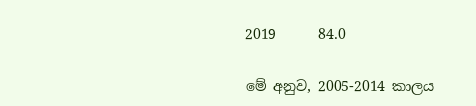2019      84.0

මේ අනුව, 2005-2014 කාලය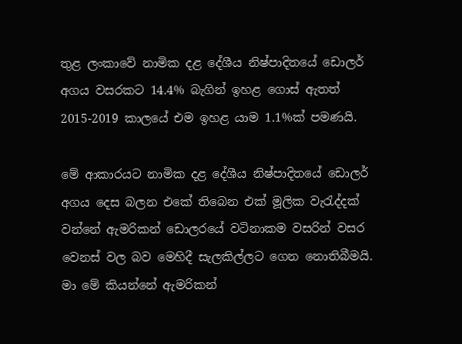තුළ ලංකාවේ නාමික දළ දේශීය නිෂ්පාදිතයේ ඩොලර් අගය වසරකට 14.4% බැගින් ඉහළ ගොස් ඇතත් 2015-2019 කාලයේ එම ඉහළ යාම 1.1%ක් පමණයි.

මේ ආකාරයට නාමික දළ දේශීය නිෂ්පාදිතයේ ඩොලර් අගය දෙස බලන එකේ තිබෙන එක් මූලික වැරැද්දක් වන්නේ ඇමරිකන් ඩොලරයේ වටිනාකම වසරින් වසර වෙනස් වල බව මෙහිදී සැලකිල්ලට ගෙන නොතිබීමයි. මා මේ කියන්නේ ඇමරිකන්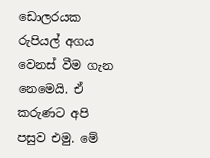ඩොලරයක රුපියල් අගය වෙනස් වීම ගැන නෙමෙයි. ඒ කරුණට අපි පසුව එමු. මේ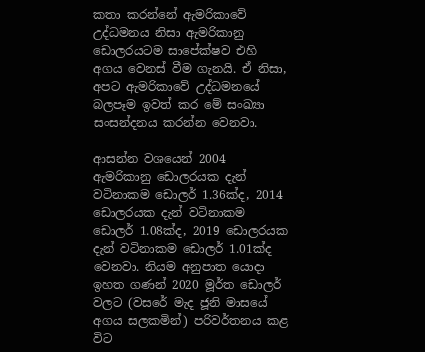කතා කරන්නේ ඇමරිකාවේ උද්ධමනය නිසා ඇමරිකානු ඩොලරයටම සාපේක්ෂව එහි අගය වෙනස් වීම ගැනයි. ඒ නිසා, අපට ඇමරිකාවේ උද්ධමනයේ බලපෑම ඉවත් කර මේ සංඛ්‍යා සංසන්දනය කරන්න වෙනවා.

ආසන්න වශයෙන් 2004 ඇමරිකානු ඩොලරයක දැන් වටිනාකම ඩොලර් 1.36ක්ද, 2014 ඩොලරයක දැන් වටිනාකම ඩොලර් 1.08ක්ද, 2019 ඩොලරයක දැන් වටිනාකම ඩොලර් 1.01ක්ද වෙනවා. නියම අනුපාත යොදා ඉහත ගණන් 2020 මූර්ත ඩොලර් වලට (වසරේ මැද ජූනි මාසයේ අගය සලකමින්) පරිවර්තනය කළ විට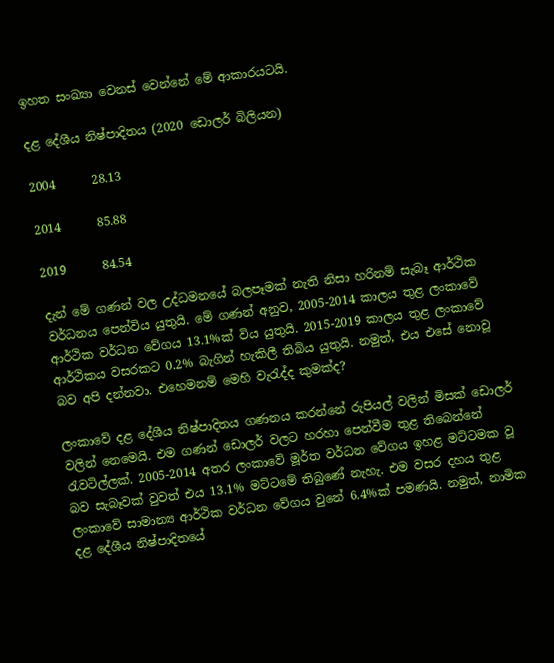ඉහත සංඛ්‍යා වෙනස් වෙන්නේ මේ ආකාරයටයි.

දළ දේශීය නිෂ්පාදිතය (2020 ඩොලර් බිලියන)

2004      28.13

2014      85.88

2019      84.54

දැන් මේ ගණන් වල උද්ධමනයේ බලපෑමක් නැති නිසා හරිනම් සැබෑ ආර්ථික වර්ධනය පෙන්විය යුතුයි. මේ ගණන් අනුව, 2005-2014 කාලය තුළ ලංකාවේ ආර්ථික වර්ධන වේගය 13.1%ක් විය යුතුයි. 2015-2019 කාලය තුළ ලංකාවේ ආර්ථිකය වසරකට 0.2% බැගින් හැකිලී තිබිය යුතුයි. නමුත්, එය එසේ නොවූ බව අපි දන්නවා. එහෙමනම් මෙහි වැරැද්ද කුමක්ද?

ලංකාවේ දළ දේශීය නිෂ්පාදිතය ගණනය කරන්නේ රුපියල් වලින් මිසක් ඩොලර් වලින් නෙමෙයි. එම ගණන් ඩොලර් වලට හරහා පෙන්වීම තුළ තිබෙන්නේ රැවටිල්ලක්. 2005-2014 අතර ලංකාවේ මූර්ත වර්ධන වේගය ඉහළ මට්ටමක වූ බව සැබෑවක් වුවත් එය 13.1% මට්ටමේ තිබුණේ නැහැ. එම වසර දහය තුළ ලංකාවේ සාමාන්‍ය ආර්ථික වර්ධන වේගය වුනේ 6.4%ක් පමණයි. නමුත්, නාමික දළ දේශීය නිෂ්පාදිතයේ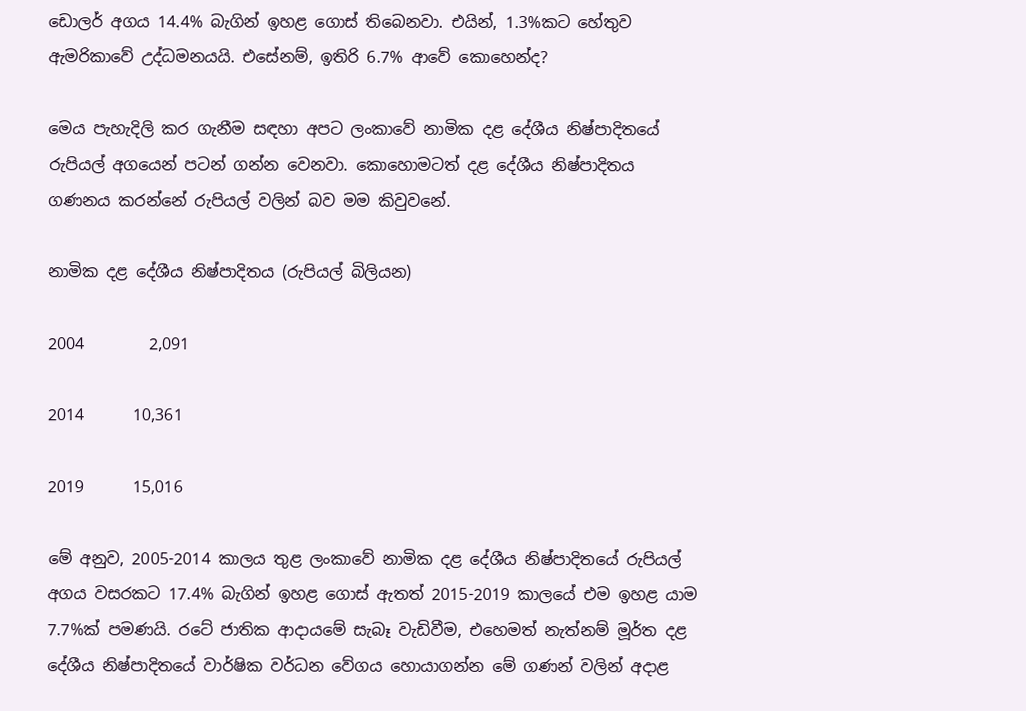ඩොලර් අගය 14.4% බැගින් ඉහළ ගොස් තිබෙනවා. එයින්, 1.3%කට හේතුව ඇමරිකාවේ උද්ධමනයයි. එසේනම්, ඉතිරි 6.7% ආවේ කොහෙන්ද?

මෙය පැහැදිලි කර ගැනීම සඳහා අපට ලංකාවේ නාමික දළ දේශීය නිෂ්පාදිතයේ රුපියල් අගයෙන් පටන් ගන්න වෙනවා. කොහොමටත් දළ දේශීය නිෂ්පාදිතය ගණනය කරන්නේ රුපියල් වලින් බව මම කිවුවනේ.

නාමික දළ දේශීය නිෂ්පාදිතය (රුපියල් බිලියන)

2004        2,091

2014      10,361

2019      15,016

මේ අනුව, 2005-2014 කාලය තුළ ලංකාවේ නාමික දළ දේශීය නිෂ්පාදිතයේ රුපියල් අගය වසරකට 17.4% බැගින් ඉහළ ගොස් ඇතත් 2015-2019 කාලයේ එම ඉහළ යාම 7.7%ක් පමණයි. රටේ ජාතික ආදායමේ සැබෑ වැඩිවීම, එහෙමත් නැත්නම් මූර්ත දළ දේශීය නිෂ්පාදිතයේ වාර්ෂික වර්ධන වේගය හොයාගන්න මේ ගණන් වලින් අදාළ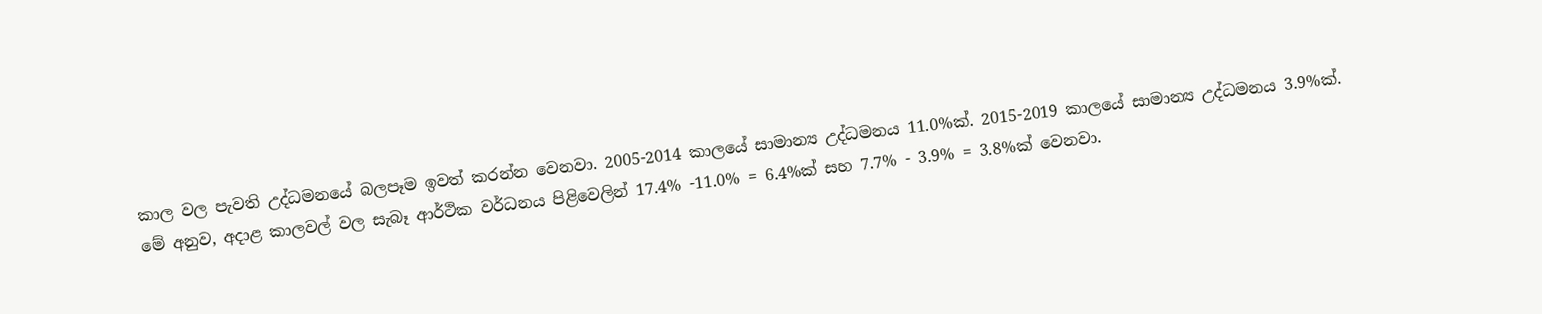කාල වල පැවති උද්ධමනයේ බලපෑම ඉවත් කරන්න වෙනවා. 2005-2014 කාලයේ සාමාන්‍ය උද්ධමනය 11.0%ක්. 2015-2019 කාලයේ සාමාන්‍ය උද්ධමනය 3.9%ක්. මේ අනුව, අදාළ කාලවල් වල සැබෑ ආර්ථික වර්ධනය පිළිවෙලින් 17.4% -11.0% = 6.4%ක් සහ 7.7% - 3.9% = 3.8%ක් වෙනවා.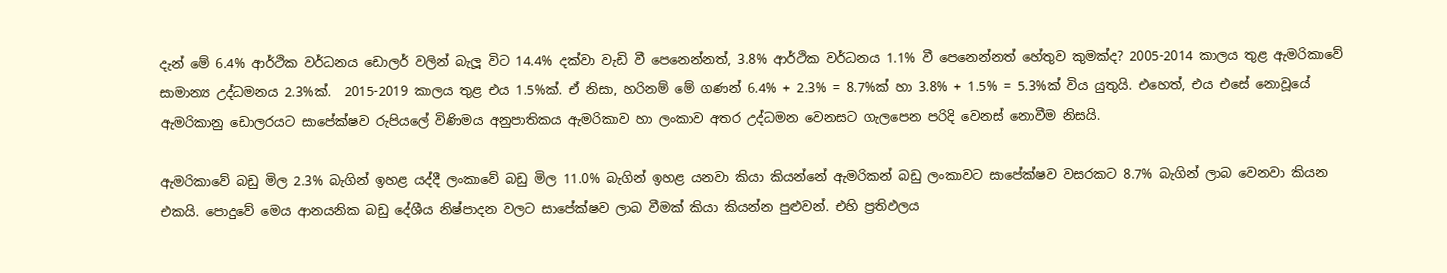දැන් මේ 6.4% ආර්ථික වර්ධනය ඩොලර් වලින් බැලූ විට 14.4% දක්වා වැඩි වී පෙනෙන්නත්, 3.8% ආර්ථික වර්ධනය 1.1% වී පෙනෙන්නත් හේතුව කුමක්ද? 2005-2014 කාලය තුළ ඇමරිකාවේ සාමාන්‍ය උද්ධමනය 2.3%ක්.  2015-2019 කාලය තුළ එය 1.5%ක්. ඒ නිසා, හරිනම් මේ ගණන් 6.4% + 2.3% = 8.7%ක් හා 3.8% + 1.5% = 5.3%ක් විය යුතුයි. එහෙත්, එය එසේ නොවූයේ ඇමරිකානු ඩොලරයට සාපේක්ෂව රුපියලේ විණිමය අනුපාතිකය ඇමරිකාව හා ලංකාව අතර උද්ධමන වෙනසට ගැලපෙන පරිදි වෙනස් නොවීම නිසයි.

ඇමරිකාවේ බඩු මිල 2.3% බැගින් ඉහළ යද්දී ලංකාවේ බඩු මිල 11.0% බැගින් ඉහළ යනවා කියා කියන්නේ ඇමරිකන් බඩු ලංකාවට සාපේක්ෂව වසරකට 8.7% බැගින් ලාබ වෙනවා කියන එකයි. පොදුවේ මෙය ආනයනික බඩු දේශීය නිෂ්පාදන වලට සාපේක්ෂව ලාබ වීමක් කියා කියන්න පුළුවන්. එහි ප්‍රතිඵලය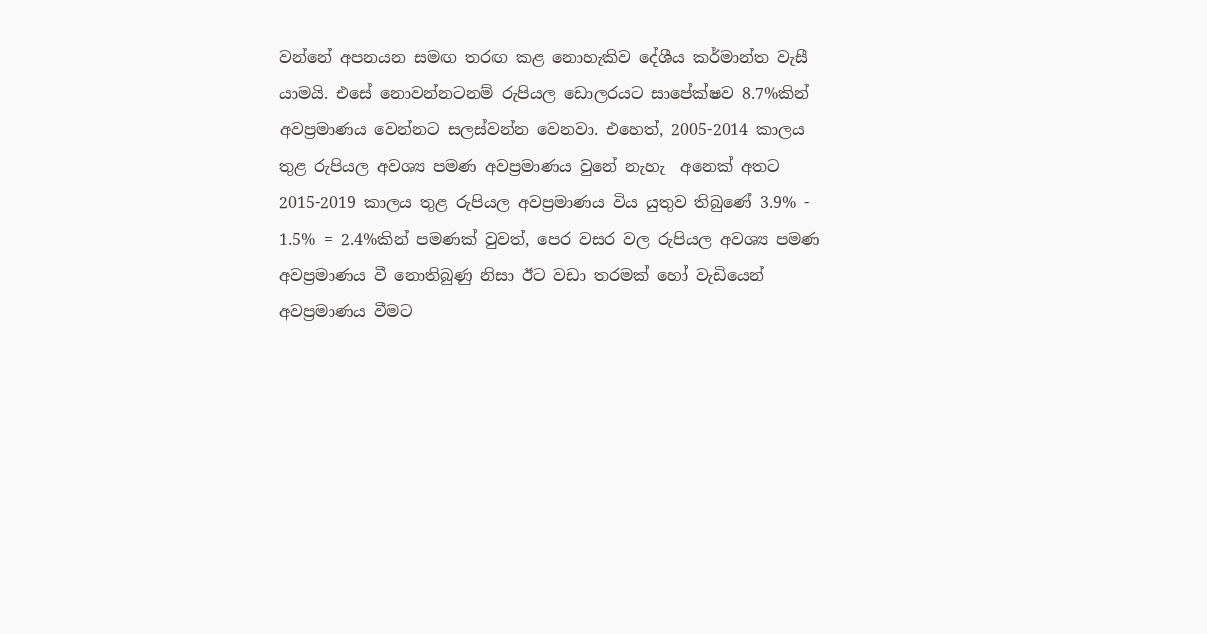වන්නේ අපනයන සමඟ තරඟ කළ නොහැකිව දේශීය කර්මාන්ත වැසී යාමයි. එසේ නොවන්නටනම් රුපියල ඩොලරයට සාපේක්ෂව 8.7%කින් අවප්‍රමාණය වෙන්නට සලස්වන්න වෙනවා. එහෙත්, 2005-2014 කාලය තුළ රුපියල අවශ්‍ය පමණ අවප්‍රමාණය වුනේ නැහැ  අනෙක් අතට 2015-2019 කාලය තුළ රුපියල අවප්‍රමාණය විය යුතුව තිබුණේ 3.9% - 1.5% = 2.4%කින් පමණක් වුවත්, පෙර වසර වල රුපියල අවශ්‍ය පමණ අවප්‍රමාණය වී නොතිබුණු නිසා ඊට වඩා තරමක් හෝ වැඩියෙන් අවප්‍රමාණය වීමට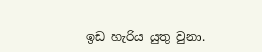ඉඩ හැරිය යුතු වුනා.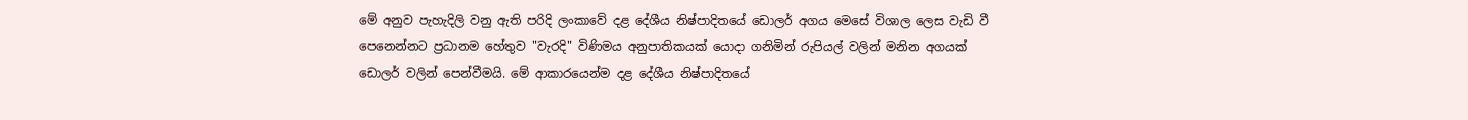මේ අනුව පැහැදිලි වනු ඇති පරිදි ලංකාවේ දළ දේශීය නිෂ්පාදිතයේ ඩොලර් අගය මෙසේ විශාල ලෙස වැඩි වී පෙනෙන්නට ප්‍රධානම හේතුව "වැරදි" විණිමය අනුපාතිකයක් යොදා ගනිමින් රුපියල් වලින් මනින අගයක් ඩොලර් වලින් පෙන්වීමයි. මේ ආකාරයෙන්ම දළ දේශීය නිෂ්පාදිතයේ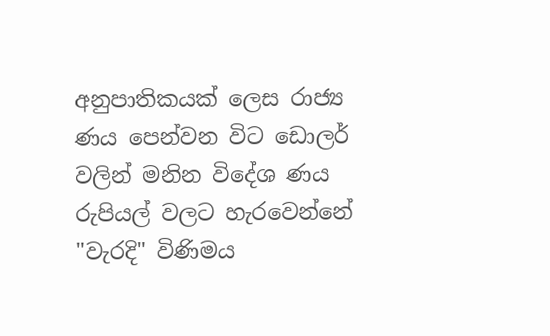අනුපාතිකයක් ලෙස රාජ්‍ය ණය පෙන්වන විට ඩොලර් වලින් මනින විදේශ ණය රුපියල් වලට හැරවෙන්නේ "වැරදි" විණිමය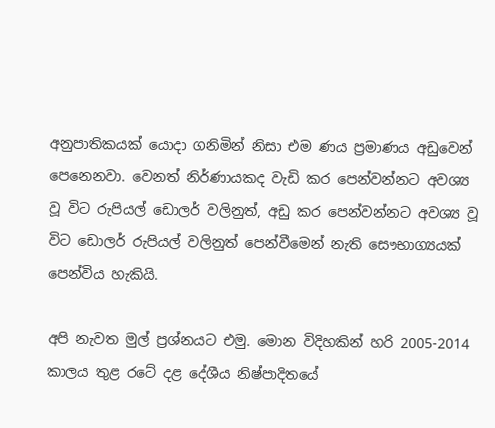අනුපාතිකයක් යොදා ගනිමින් නිසා එම ණය ප්‍රමාණය අඩුවෙන් පෙනෙනවා. වෙනත් නිර්ණායකද වැඩි කර පෙන්වන්නට අවශ්‍ය වූ විට රුපියල් ඩොලර් වලිනුත්, අඩු කර පෙන්වන්නට අවශ්‍ය වූ විට ඩොලර් රුපියල් වලිනුත් පෙන්වීමෙන් නැති සෞභාග්‍යයක් පෙන්විය හැකියි.

අපි නැවත මුල් ප්‍රශ්නයට එමු. මොන විදිහකින් හරි 2005-2014 කාලය තුළ රටේ දළ දේශීය නිෂ්පාදිතයේ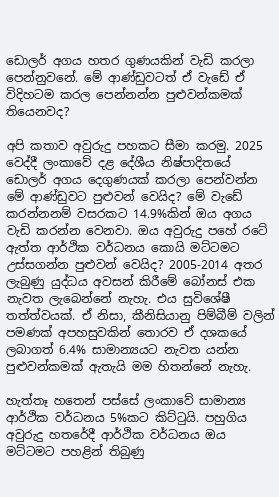ඩොලර් අගය හතර ගුණයකින් වැඩි කරලා පෙන්නුවනේ. මේ ආණ්ඩුවටත් ඒ වැඩේ ඒ විදිහටම කරල පෙන්නන්න පුළුවන්කමක් තියෙනවද?

අපි කතාව අවුරුදු පහකට සීමා කරමු. 2025 වෙද්දී ලංකාවේ දළ දේශීය නිෂ්පාදිතයේ ඩොලර් අගය දෙගුණයක් කරලා පෙන්වන්න මේ ආණ්ඩුවට පුළුවන් වෙයිද? මේ වැඩේ කරන්නනම් වසරකට 14.9%කින් ඔය අගය වැඩි කරන්න වෙනවා. ඔය අවුරුදු පහේ රටේ ඇත්ත ආර්ථික වර්ධනය කොයි මට්ටමට උස්සගන්න පුළුවන් වෙයිද? 2005-2014 අතර ලැබුණු යුද්ධය අවසන් කිරීමේ බෝනස් එක නැවත ලැබෙන්නේ නැහැ. එය සුවිශේෂී තත්ත්වයක්. ඒ නිසා, කීනිසියානු පිම්බීම් වලින් පමණක් අපහසුවකින් තොරව ඒ දශකයේ ලබාගත් 6.4% සාමාන්‍යයට නැවත යන්න පුළුවන්කමක් ඇතැයි මම හිතන්නේ නැහැ.

හැත්තෑ හතෙන් පස්සේ ලංකාවේ සාමාන්‍ය ආර්ථික වර්ධනය 5%කට කිට්ටුයි. පහුගිය අවුරුදු හතරේදී ආර්ථික වර්ධනය ඔය මට්ටමට පහළින් තිබුණු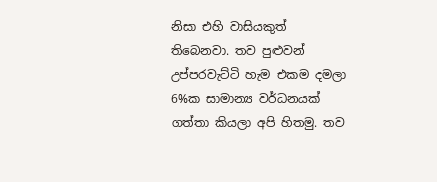නිසා එහි වාසියකුත් තිබෙනවා. තව පුළුවන් උප්පරවැට්ටි හැම එකම දමලා 6%ක සාමාන්‍ය වර්ධනයක් ගත්තා කියලා අපි හිතමු. තව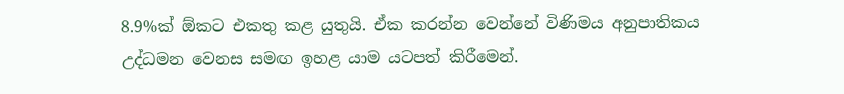8.9%ක් ඕකට එකතු කළ යුතුයි. ඒක කරන්න වෙන්නේ විණිමය අනුපාතිකය උද්ධමන වෙනස සමඟ ඉහළ යාම යටපත් කිරීමෙන්.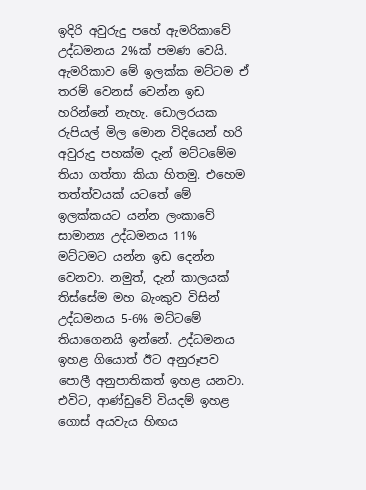ඉදිරි අවුරුදු පහේ ඇමරිකාවේ උද්ධමනය 2%ක් පමණ වෙයි. ඇමරිකාව මේ ඉලක්ක මට්ටම ඒ තරම් වෙනස් වෙන්න ඉඩ හරින්නේ නැහැ. ඩොලරයක රුපියල් මිල මොන විදියෙන් හරි අවුරුදු පහක්ම දැන් මට්ටමේම තියා ගත්තා කියා හිතමු. එහෙම තත්ත්වයක් යටතේ මේ ඉලක්කයට යන්න ලංකාවේ සාමාන්‍ය උද්ධමනය 11% මට්ටමට යන්න ඉඩ දෙන්න වෙනවා. නමුත්, දැන් කාලයක් තිස්සේම මහ බැංකුව විසින් උද්ධමනය 5-6% මට්ටමේ තියාගෙනයි ඉන්නේ. උද්ධමනය ඉහළ ගියොත් ඊට අනුරූපව පොලී අනුපාතිකත් ඉහළ යනවා. එවිට, ආණ්ඩුවේ වියදම් ඉහළ ගොස් අයවැය හිඟය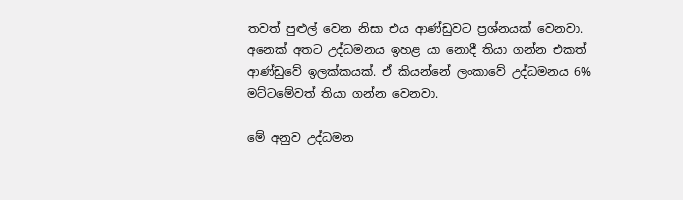තවත් පුළුල් වෙන නිසා එය ආණ්ඩුවට ප්‍රශ්නයක් වෙනවා. අනෙක් අතට උද්ධමනය ඉහළ යා නොදී තියා ගන්න එකත් ආණ්ඩුවේ ඉලක්කයක්. ඒ කියන්නේ ලංකාවේ උද්ධමනය 6% මට්ටමේවත් තියා ගන්න වෙනවා.

මේ අනුව උද්ධමන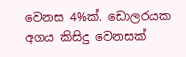වෙනස 4%ක්. ඩොලරයක අගය කිසිදු වෙනසක්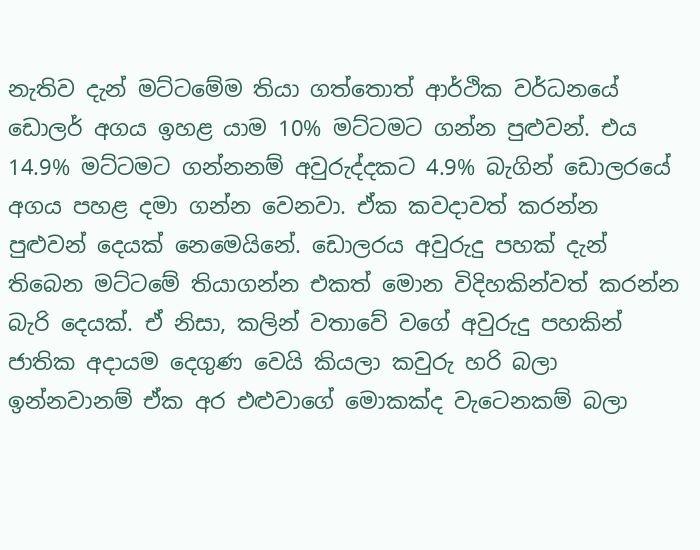නැතිව දැන් මට්ටමේම තියා ගත්තොත් ආර්ථික වර්ධනයේ ඩොලර් අගය ඉහළ යාම 10% මට්ටමට ගන්න පුළුවන්. එය 14.9% මට්ටමට ගන්නනම් අවුරුද්දකට 4.9% බැගින් ඩොලරයේ අගය පහළ දමා ගන්න වෙනවා. ඒක කවදාවත් කරන්න පුළුවන් දෙයක් නෙමෙයිනේ. ඩොලරය අවුරුදු පහක් දැන් තිබෙන මට්ටමේ තියාගන්න එකත් මොන විදිහකින්වත් කරන්න බැරි දෙයක්. ඒ නිසා, කලින් වතාවේ වගේ අවුරුදු පහකින් ජාතික අදායම දෙගුණ වෙයි කියලා කවුරු හරි බලා ඉන්නවානම් ඒක අර එළුවාගේ මොකක්ද වැටෙනකම් බලා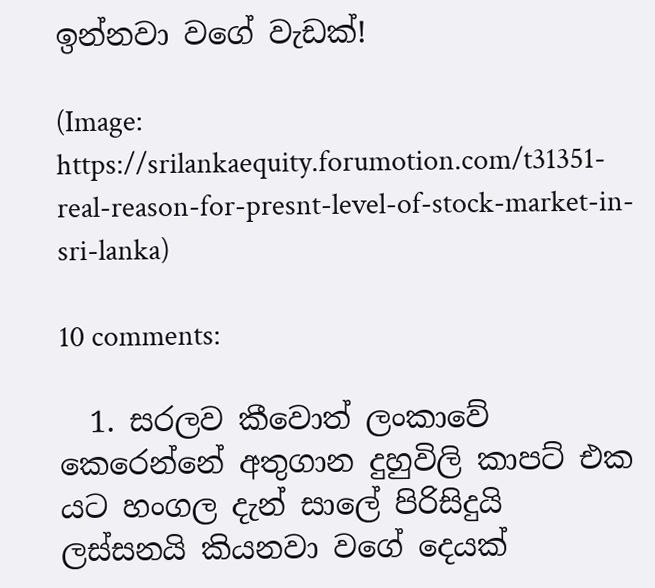ඉන්නවා වගේ වැඩක්!

(Image: https://srilankaequity.forumotion.com/t31351-real-reason-for-presnt-level-of-stock-market-in-sri-lanka)

10 comments:

  1. සරලව කීවොත් ලංකාවේ කෙරෙන්නේ අතුගාන දුහුවිලි කාපට් එක යට හංගල දැන් සාලේ පිරිසිදුයි ලස්සනයි කියනවා වගේ දෙයක්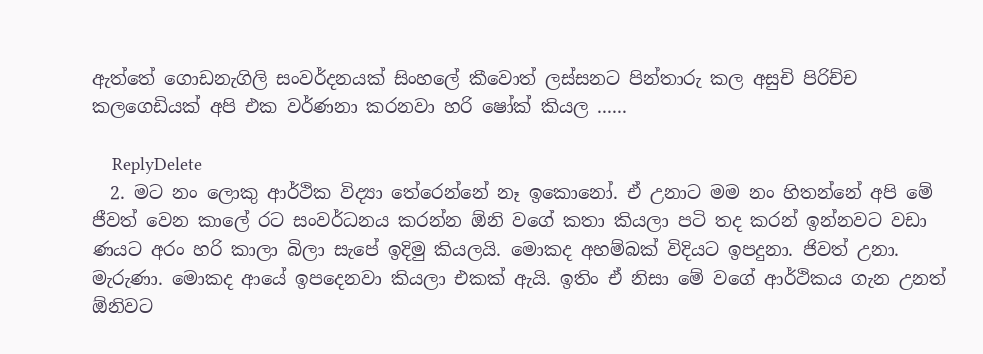ඇත්තේ ගොඩනැගිලි සංවර්දනයක් සිංහලේ කීවොත් ලස්සනට පින්තාරු කල අසුචි පිරිච්ච කලගෙඩියක් අපි එක වර්ණනා කරනවා හරි ෂෝක් කියල ......

    ReplyDelete
  2. මට නං ලොකු ආර්ථික විද්‍යා තේරෙන්නේ නෑ ඉකොනෝ. ඒ උනාට මම නං හිතන්නේ අපි මේ ජීවත් වෙන කාලේ රට සංවර්ධනය කරන්න ඕනි වගේ කතා කියලා පටි තද කරන් ඉන්නවට වඩා ණයට අරං හරි කාලා බිලා සැපේ ඉදිමු කියලයි. මොකද අහම්බක් විදියට ඉපදුනා. ජිවත් උනා. මැරුණා. මොකද ආයේ ඉපදෙනවා කියලා එකක් ඇයි. ඉතිං ඒ නිසා මේ වගේ ආර්ථිකය ගැන උනත් ඕනිවට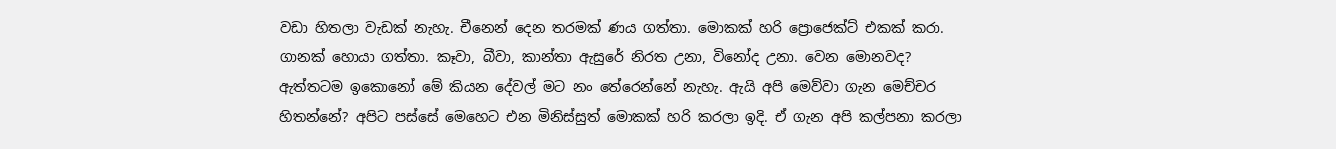වඩා හිතලා වැඩක් නැහැ. චීනෙන් දෙන තරමක් ණය ගත්තා. මොකක් හරි ප්‍රොජෙක්ට් එකක් කරා. ගානක් හොයා ගත්තා. කෑවා, බීවා, කාන්තා ඇසුරේ නිරත උනා, විනෝද උනා. වෙන මොනවද? ඇත්තටම ඉකොනෝ මේ කියන දේවල් මට නං තේරෙන්නේ නැහැ. ඇයි අපි මෙව්වා ගැන මෙච්චර හිතන්නේ? අපිට පස්සේ මෙහෙට එන මිනිස්සුත් මොකක් හරි කරලා ඉදි. ඒ ගැන අපි කල්පනා කරලා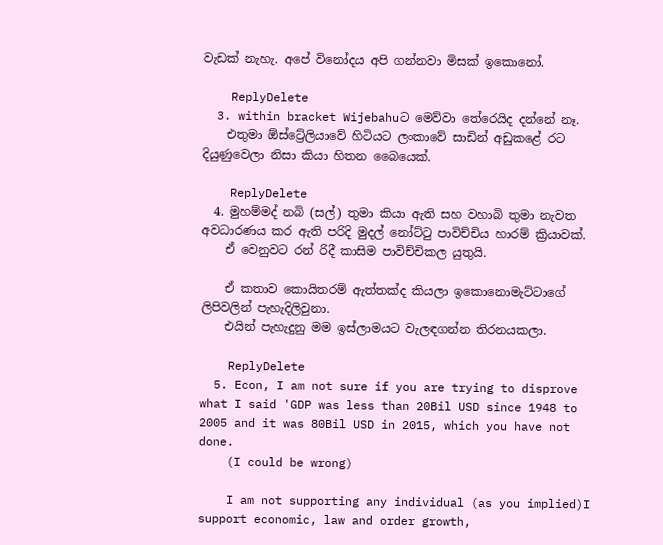වැඩක් නැහැ. අපේ විනෝදය අපි ගන්නවා මිසක් ඉකොනෝ.

    ReplyDelete
  3. within bracket Wijebahuට මෙව්වා තේරෙයිද දන්නේ නෑ.
    එතුමා ඕස්ට්‍රේලියාවේ හිටියට ලංකාවේ සාඩින් අඩුකළේ රට දියුණුවෙලා නිසා කියා හිතන බෛයෙක්.

    ReplyDelete
  4. මුහම්මද් නබි (සල්) තුමා කියා ඇති සහ වහාබි තුමා නැවත අවධාරණය කර ඇති පරිදි මුදල් නෝට්ටු පාවිච්චිය හාරම් ක්‍රියාවක්.
    ඒ වෙනුවට රන් රිදී කාසිම පාවිච්චිකල යුතුයි.

    ඒ කතාව කොයිතරම් ඇත්තක්ද කියලා ඉකොනොමැට්ටාගේ ලිපිවලින් පැහැදිලිවුනා.
    එයින් පැහැදුනු මම ඉස්ලාමයට වැලඳගන්න තිරනයකලා.

    ReplyDelete
  5. Econ, I am not sure if you are trying to disprove what I said 'GDP was less than 20Bil USD since 1948 to 2005 and it was 80Bil USD in 2015, which you have not done.
    (I could be wrong)

    I am not supporting any individual (as you implied)I support economic, law and order growth,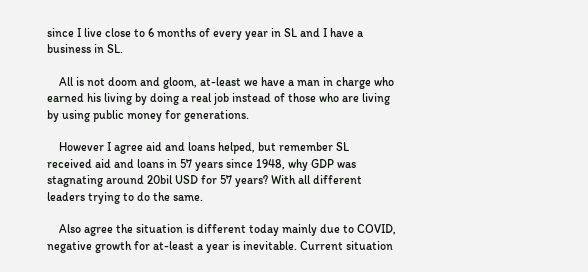since I live close to 6 months of every year in SL and I have a business in SL.

    All is not doom and gloom, at-least we have a man in charge who earned his living by doing a real job instead of those who are living by using public money for generations.

    However I agree aid and loans helped, but remember SL received aid and loans in 57 years since 1948, why GDP was stagnating around 20bil USD for 57 years? With all different leaders trying to do the same.

    Also agree the situation is different today mainly due to COVID, negative growth for at-least a year is inevitable. Current situation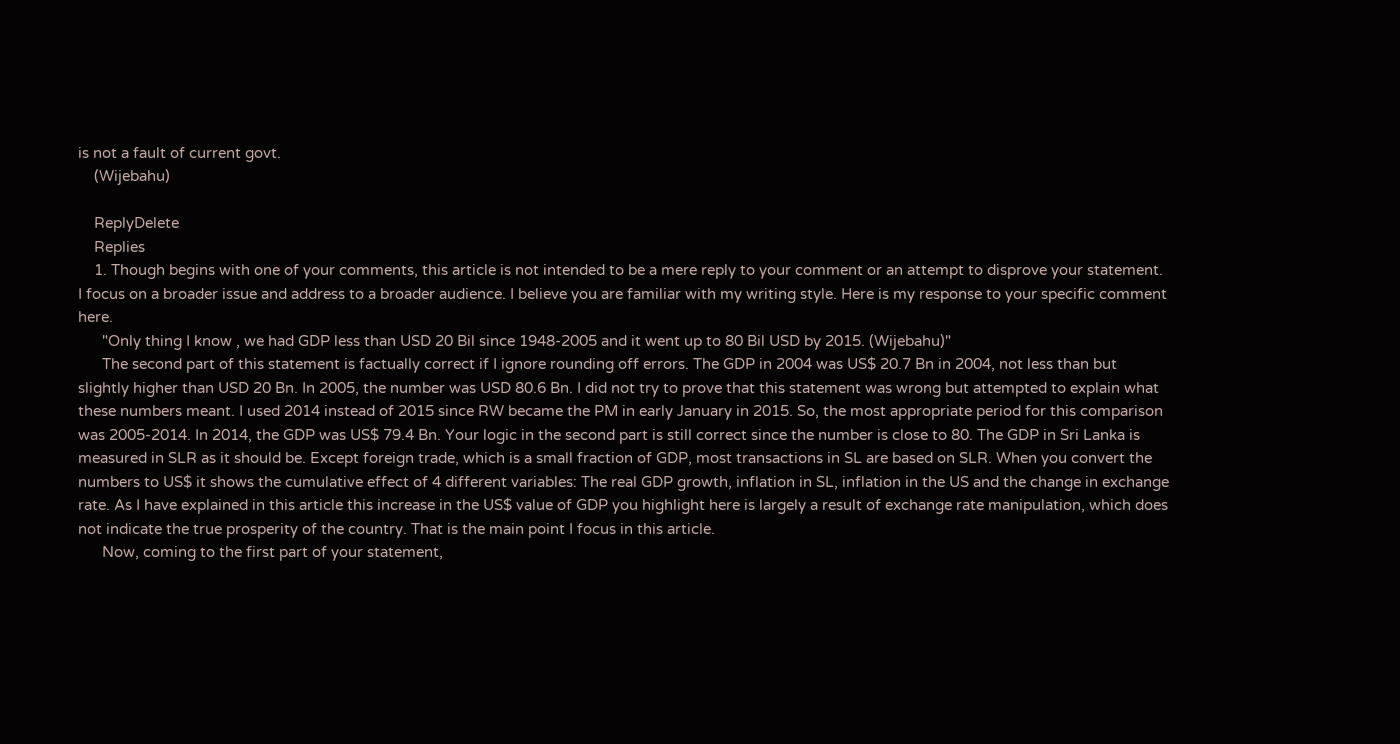is not a fault of current govt.
    (Wijebahu)

    ReplyDelete
    Replies
    1. Though begins with one of your comments, this article is not intended to be a mere reply to your comment or an attempt to disprove your statement. I focus on a broader issue and address to a broader audience. I believe you are familiar with my writing style. Here is my response to your specific comment here.
      "Only thing I know , we had GDP less than USD 20 Bil since 1948-2005 and it went up to 80 Bil USD by 2015. (Wijebahu)"
      The second part of this statement is factually correct if I ignore rounding off errors. The GDP in 2004 was US$ 20.7 Bn in 2004, not less than but slightly higher than USD 20 Bn. In 2005, the number was USD 80.6 Bn. I did not try to prove that this statement was wrong but attempted to explain what these numbers meant. I used 2014 instead of 2015 since RW became the PM in early January in 2015. So, the most appropriate period for this comparison was 2005-2014. In 2014, the GDP was US$ 79.4 Bn. Your logic in the second part is still correct since the number is close to 80. The GDP in Sri Lanka is measured in SLR as it should be. Except foreign trade, which is a small fraction of GDP, most transactions in SL are based on SLR. When you convert the numbers to US$ it shows the cumulative effect of 4 different variables: The real GDP growth, inflation in SL, inflation in the US and the change in exchange rate. As I have explained in this article this increase in the US$ value of GDP you highlight here is largely a result of exchange rate manipulation, which does not indicate the true prosperity of the country. That is the main point I focus in this article.
      Now, coming to the first part of your statement,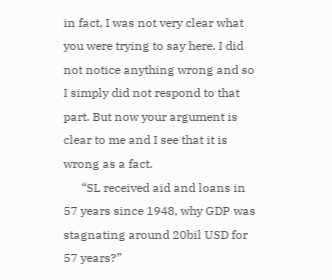in fact, I was not very clear what you were trying to say here. I did not notice anything wrong and so I simply did not respond to that part. But now your argument is clear to me and I see that it is wrong as a fact.
      “SL received aid and loans in 57 years since 1948, why GDP was stagnating around 20bil USD for 57 years?”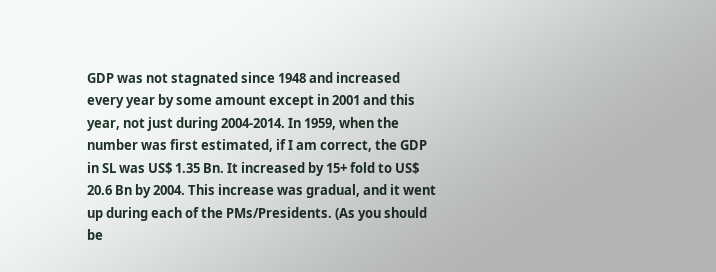GDP was not stagnated since 1948 and increased every year by some amount except in 2001 and this year, not just during 2004-2014. In 1959, when the number was first estimated, if I am correct, the GDP in SL was US$ 1.35 Bn. It increased by 15+ fold to US$ 20.6 Bn by 2004. This increase was gradual, and it went up during each of the PMs/Presidents. (As you should be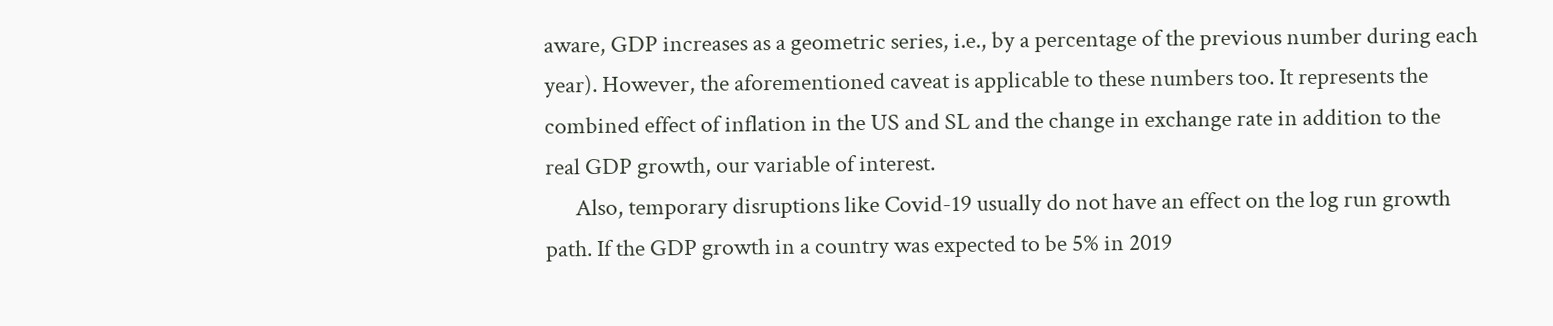aware, GDP increases as a geometric series, i.e., by a percentage of the previous number during each year). However, the aforementioned caveat is applicable to these numbers too. It represents the combined effect of inflation in the US and SL and the change in exchange rate in addition to the real GDP growth, our variable of interest.
      Also, temporary disruptions like Covid-19 usually do not have an effect on the log run growth path. If the GDP growth in a country was expected to be 5% in 2019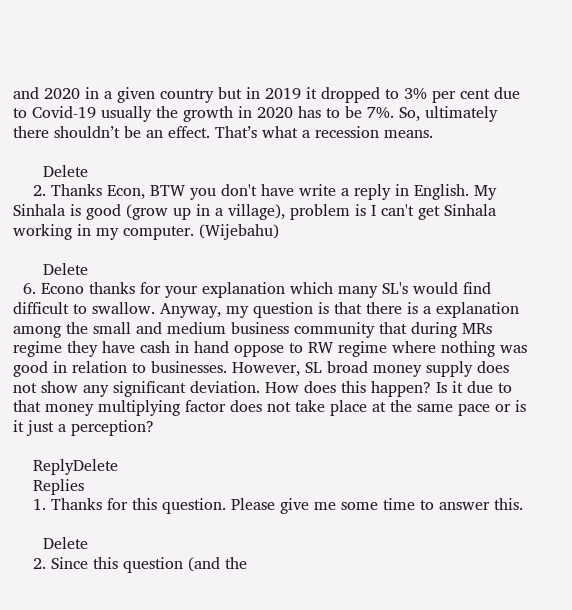and 2020 in a given country but in 2019 it dropped to 3% per cent due to Covid-19 usually the growth in 2020 has to be 7%. So, ultimately there shouldn’t be an effect. That’s what a recession means.

      Delete
    2. Thanks Econ, BTW you don't have write a reply in English. My Sinhala is good (grow up in a village), problem is I can't get Sinhala working in my computer. (Wijebahu)

      Delete
  6. Econo thanks for your explanation which many SL's would find difficult to swallow. Anyway, my question is that there is a explanation among the small and medium business community that during MRs regime they have cash in hand oppose to RW regime where nothing was good in relation to businesses. However, SL broad money supply does not show any significant deviation. How does this happen? Is it due to that money multiplying factor does not take place at the same pace or is it just a perception?

    ReplyDelete
    Replies
    1. Thanks for this question. Please give me some time to answer this.

      Delete
    2. Since this question (and the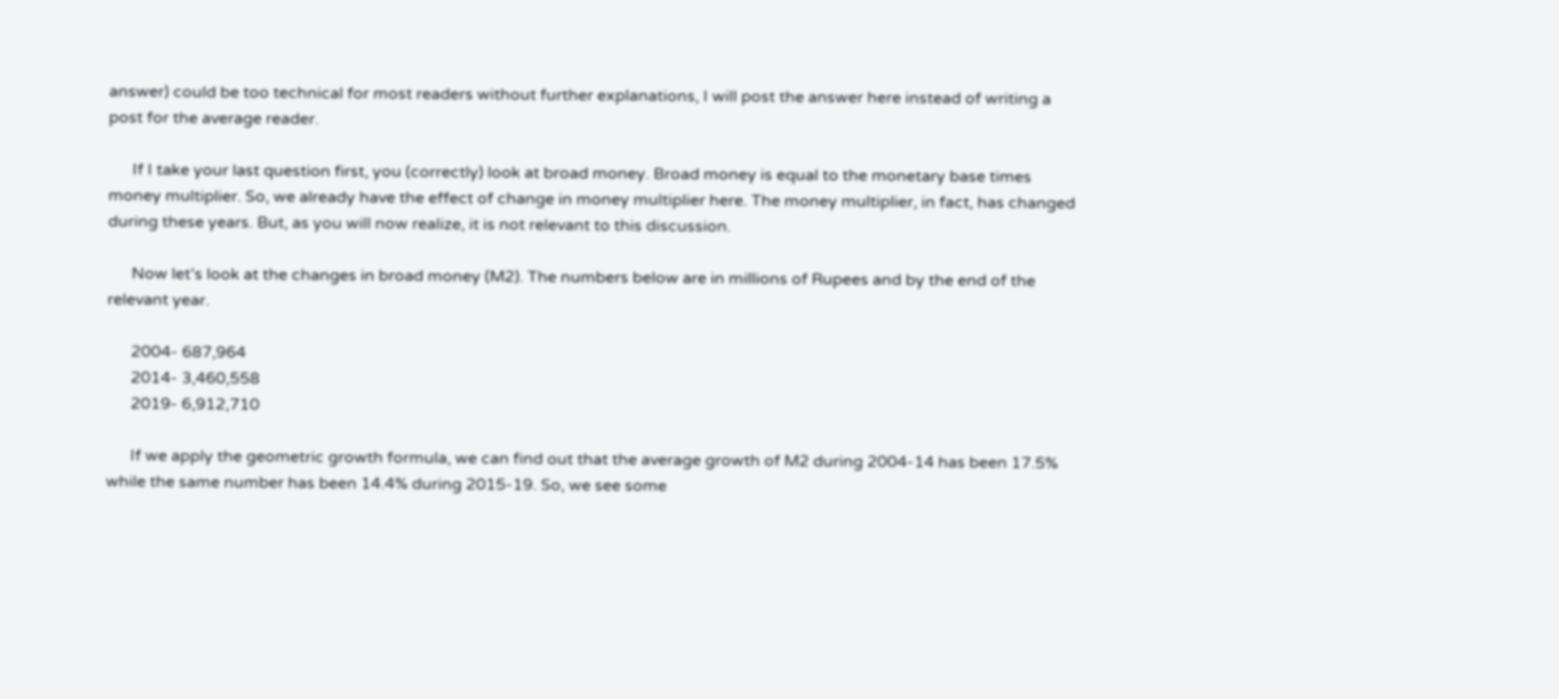answer) could be too technical for most readers without further explanations, I will post the answer here instead of writing a post for the average reader.

      If I take your last question first, you (correctly) look at broad money. Broad money is equal to the monetary base times money multiplier. So, we already have the effect of change in money multiplier here. The money multiplier, in fact, has changed during these years. But, as you will now realize, it is not relevant to this discussion.

      Now let’s look at the changes in broad money (M2). The numbers below are in millions of Rupees and by the end of the relevant year.

      2004- 687,964
      2014- 3,460,558
      2019- 6,912,710

      If we apply the geometric growth formula, we can find out that the average growth of M2 during 2004-14 has been 17.5% while the same number has been 14.4% during 2015-19. So, we see some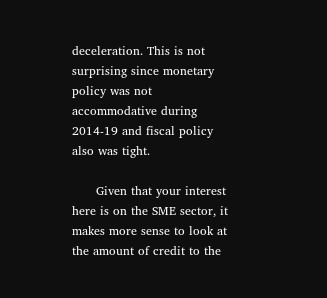deceleration. This is not surprising since monetary policy was not accommodative during 2014-19 and fiscal policy also was tight.

      Given that your interest here is on the SME sector, it makes more sense to look at the amount of credit to the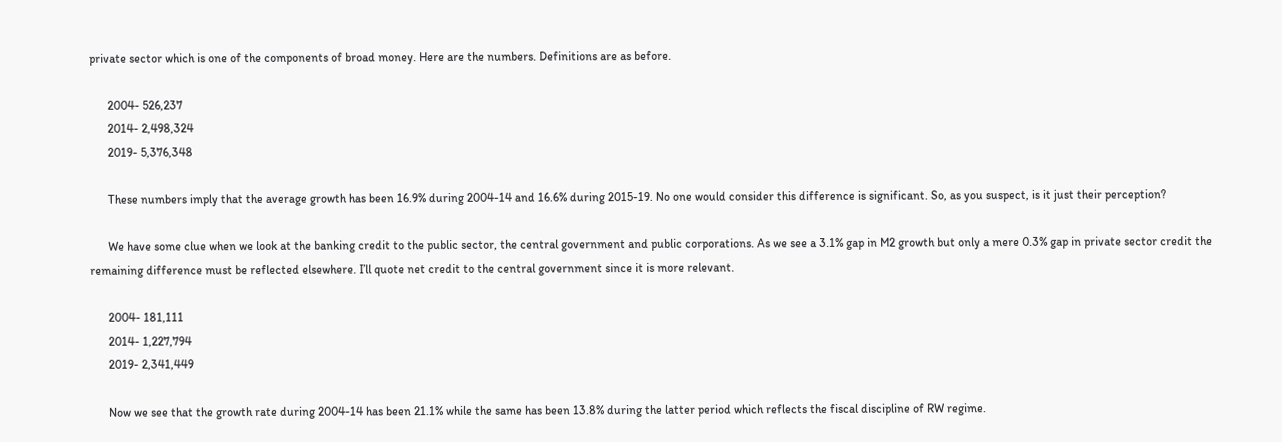private sector which is one of the components of broad money. Here are the numbers. Definitions are as before.

      2004- 526,237
      2014- 2,498,324
      2019- 5,376,348

      These numbers imply that the average growth has been 16.9% during 2004-14 and 16.6% during 2015-19. No one would consider this difference is significant. So, as you suspect, is it just their perception?

      We have some clue when we look at the banking credit to the public sector, the central government and public corporations. As we see a 3.1% gap in M2 growth but only a mere 0.3% gap in private sector credit the remaining difference must be reflected elsewhere. I’ll quote net credit to the central government since it is more relevant.

      2004- 181,111
      2014- 1,227,794
      2019- 2,341,449

      Now we see that the growth rate during 2004-14 has been 21.1% while the same has been 13.8% during the latter period which reflects the fiscal discipline of RW regime.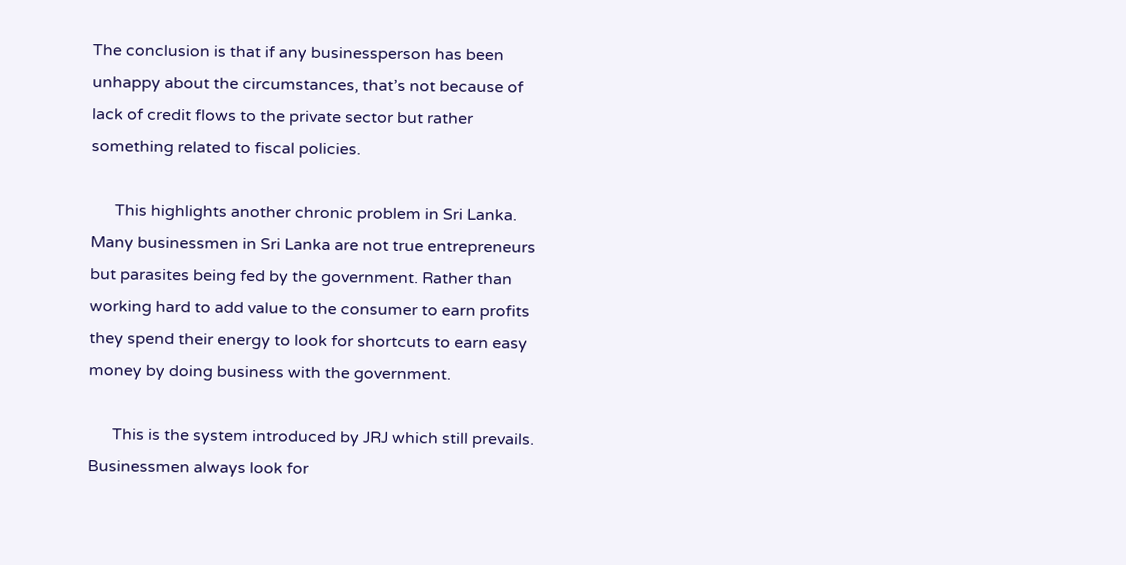The conclusion is that if any businessperson has been unhappy about the circumstances, that’s not because of lack of credit flows to the private sector but rather something related to fiscal policies.

      This highlights another chronic problem in Sri Lanka. Many businessmen in Sri Lanka are not true entrepreneurs but parasites being fed by the government. Rather than working hard to add value to the consumer to earn profits they spend their energy to look for shortcuts to earn easy money by doing business with the government.

      This is the system introduced by JRJ which still prevails. Businessmen always look for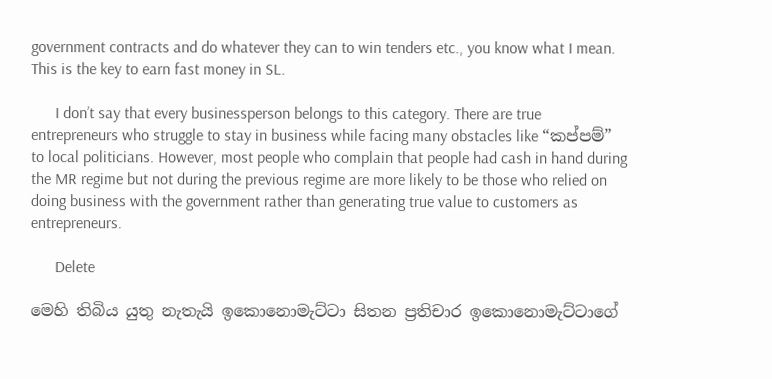government contracts and do whatever they can to win tenders etc., you know what I mean. This is the key to earn fast money in SL.

      I don’t say that every businessperson belongs to this category. There are true entrepreneurs who struggle to stay in business while facing many obstacles like “කප්පම්” to local politicians. However, most people who complain that people had cash in hand during the MR regime but not during the previous regime are more likely to be those who relied on doing business with the government rather than generating true value to customers as entrepreneurs.

      Delete

මෙහි තිබිය යුතු නැතැයි ඉකොනොමැට්ටා සිතන ප්‍රතිචාර ඉකොනොමැට්ටාගේ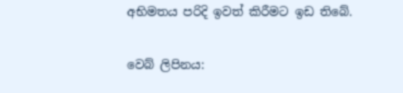අභිමතය පරිදි ඉවත් කිරීමට ඉඩ තිබේ.

වෙබ් ලිපිනය: